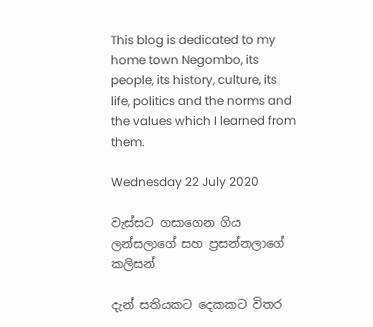This blog is dedicated to my home town Negombo, its people, its history, culture, its life, politics and the norms and the values which I learned from them.

Wednesday 22 July 2020

වැස්සට ගසාගෙන ගිය ලන්සලාගේ සහ ප්‍රසන්නලාගේ කලිසන්

දැන් සතියකට දෙකකට විතර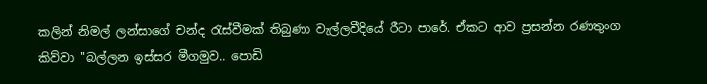කලින් නිමල් ලන්සාගේ චන්ද රැස්වීමක් තිබුණා වැල්ලවීදියේ රීටා පාරේ. ඒකට ආව ප්‍රසන්න රණතුංග කිව්වා ''බල්ලන ඉස්සර මීගමුව.. පොඩි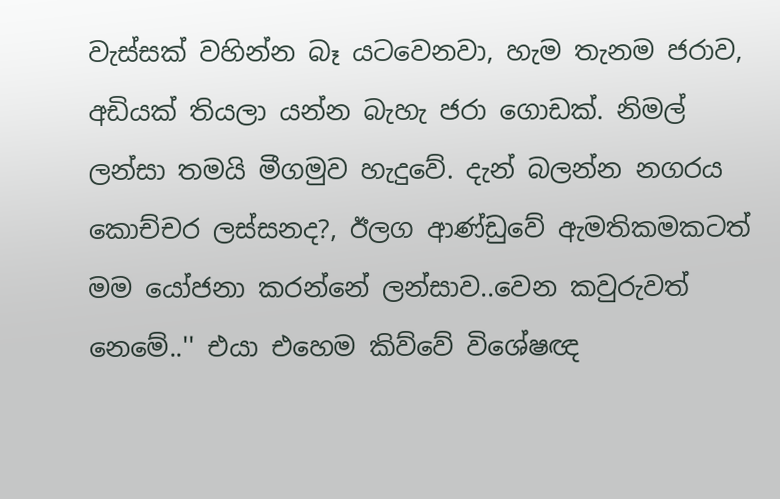වැස්සක් වහින්න බෑ යටවෙනවා, හැම තැනම ජරාව, අඩියක් තියලා යන්න බැහැ ජරා ගොඩක්. නිමල් ලන්සා තමයි මීගමුව හැදුවේ. දැන් බලන්න නගරය කොච්චර ලස්සනද?, ඊලග ආණ්ඩුවේ ඇමතිකමකටත් මම යෝජනා කරන්නේ ලන්සාව..වෙන කවුරුවත් නෙමේ..'' එයා එහෙම කිව්වේ විශේෂඥ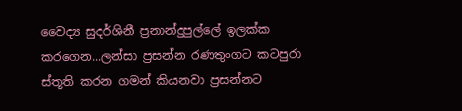වෛද්‍ය සුදර්ශිනී ප්‍රනාන්දුපුල්ලේ ඉලක්ක කරගෙන...ලන්සා ප්‍රසන්න රණතුංගට කටපුරා ස්තූති කරන ගමන් කියනවා ප්‍රසන්නට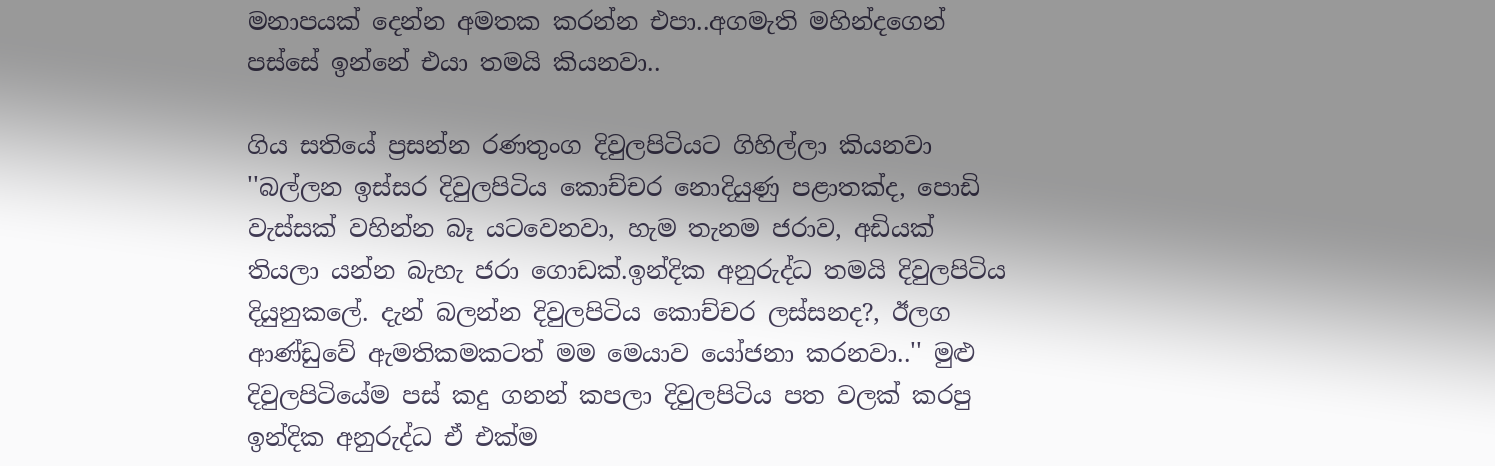මනාපයක් දෙන්න අමතක කරන්න එපා..අගමැති මහින්දගෙන් පස්සේ ඉන්නේ එයා තමයි කියනවා..

ගිය සතියේ ප්‍රසන්න රණතුංග දිවුලපිටියට ගිහිල්ලා කියනවා ''බල්ලන ඉස්සර දිවුලපිටිය කොච්චර නොදියුණු පළාතක්ද, පොඩි වැස්සක් වහින්න බෑ යටවෙනවා, හැම තැනම ජරාව, අඩියක් තියලා යන්න බැහැ ජරා ගොඩක්.ඉන්දික අනුරුද්ධ තමයි දිවුලපිටිය දියුනුකලේ. දැන් බලන්න දිවුලපිටිය කොච්චර ලස්සනද?, ඊලග ආණ්ඩුවේ ඇමතිකමකටත් මම මෙයාව යෝජනා කරනවා..'' මුළු දිවුලපිටියේම පස් කදු ගනන් කපලා දිවුලපිටිය පත වලක් කරපු ඉන්දික අනුරුද්ධ ඒ එක්ම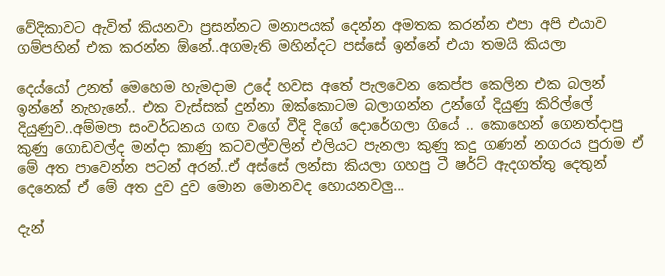වේදිකාවට ඇවිත් කියනවා ප්‍රසන්නට මනාපයක් දෙන්න අමතක කරන්න එපා අපි එයාව ගම්පහින් එක කරන්න ඕනේ..අගමැති මහින්දට පස්සේ ඉන්නේ එයා තමයි කියලා

දෙය්යෝ උනත් මෙහෙම හැමදාම උදේ හවස අතේ පැලවෙන කෙප්ප කෙලින එක බලන් ඉන්නේ නැහැනේ.. එක වැස්සක් දුන්නා ඔක්කොටම බලාගන්න උන්ගේ දියුණු කිරිල්ලේ දියුණුව..අම්මපා සංවර්ධනය ගඟ වගේ වීදි දිගේ දොරේගලා ගියේ .. කොහෙන් ගෙනත්දාපු කුණු ගොඩවල්ද මන්දා කාණු කටවල්වලින් එලියට පැනලා කුණු කදු ගණන් නගරය පුරාම ඒ මේ අත පාවෙන්න පටන් අරන්..ඒ අස්සේ ලන්සා කියලා ගහපු ටී ෂර්ට් ඇදගත්තු දෙතුන් දෙනෙක් ඒ මේ අත දුව දුව මොන මොනවද හොයනවලු...

දැන්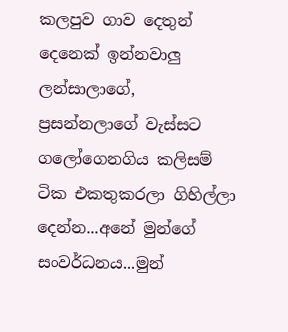කලපුව ගාව දෙතුන් දෙනෙක් ඉන්නවාලු ලන්සාලාගේ, ප්‍රසන්නලාගේ වැස්සට ගලෝගෙනගිය කලිසම් ටික එකතුකරලා ගිහිල්ලා දෙන්න...අනේ මුන්ගේ සංවර්ධනය...මුන්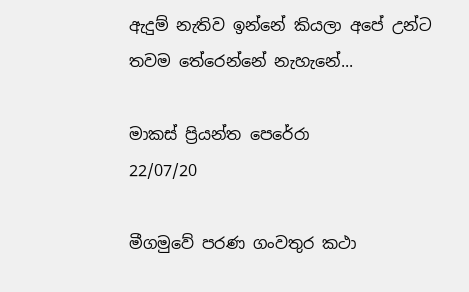ඇදුම් නැතිව ඉන්නේ කියලා අපේ උන්ට තවම තේරෙන්නේ නැහැනේ...

මාකස් ප්‍රියන්ත පෙරේරා
22/07/20

මීගමුවේ පරණ ගංවතුර කථා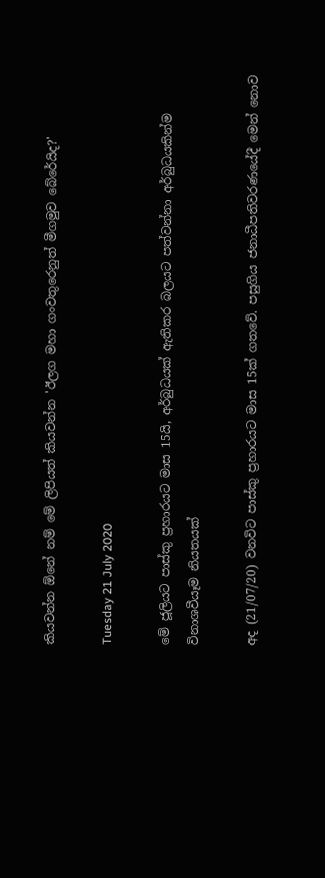කියවන්න ඕනේ නම් මේ ලිපියත් කියවන්න 'ඊලග මහා ගංවතුරෙනුත් මීගමුව බේරේයිද?'

Tuesday 21 July 2020

මේ ජූලියට පාස්කු ප්‍රහාරයට මාස 15යි, අර්බුධයක් ඇතිකර බලයට පත්වන්නා අර්බුධයකින්ම විනාශවීයෑම නියතයක්

අද (21/07/20) වනවිට පාස්කු ප්‍රහාරයට මාස 15ක් ගතවේ. පසුගිය ජනාධීපතිවරණයේදී මෙන් නොව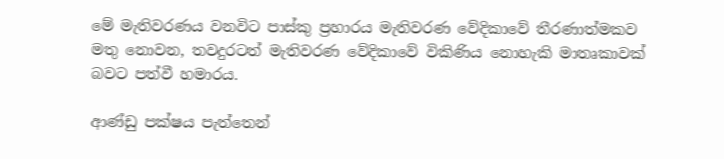මේ මැතිවරණය වනවිට පාස්කු ප්‍රහාරය මැතිවරණ වේදිකාවේ තීරණාත්මකව මතු නොවන, තවදුරටත් මැතිවරණ වේදිකාවේ විකිණිය නොහැකි මාතෘකාවක් බවට පත්වී හමාරය.

ආණ්ඩු පක්ෂය පැත්තෙන්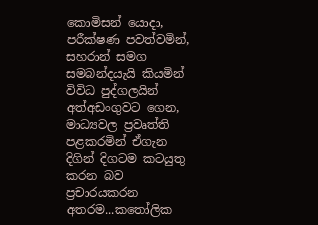කොමිසන් යොදා, පරීක්ෂණ පවත්වමින්, සහරාන් සමග සමබන්දයැයි කියමින් විවිධ පුද්ගලයින් අත්අඩංගුවට ගෙන, මාධ්‍යවල ප්‍රවෘත්ති පළකරමින් ඒගැන දිගින් දිගටම කටයුතු කරන බව ප්‍රචාරයකරන අතරම...කතෝලික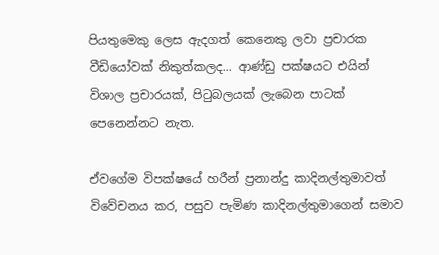පියතුමෙකු ලෙස ඇදගත් කෙනෙකු ලවා ප්‍රචාරක වීඩියෝවක් නිකුත්කලද... ආණ්ඩු පක්ෂයට එයින් විශාල ප්‍රචාරයක්, පිටුබලයක් ලැබෙන පාටක් පෙනෙන්නට නැත.

ඒවගේම විපක්ෂයේ හරීන් ප්‍රනාන්දු කාදිනල්තුමාවත් විවේචනය කර, පසුව පැමිණ කාදිනල්තුමාගෙන් සමාව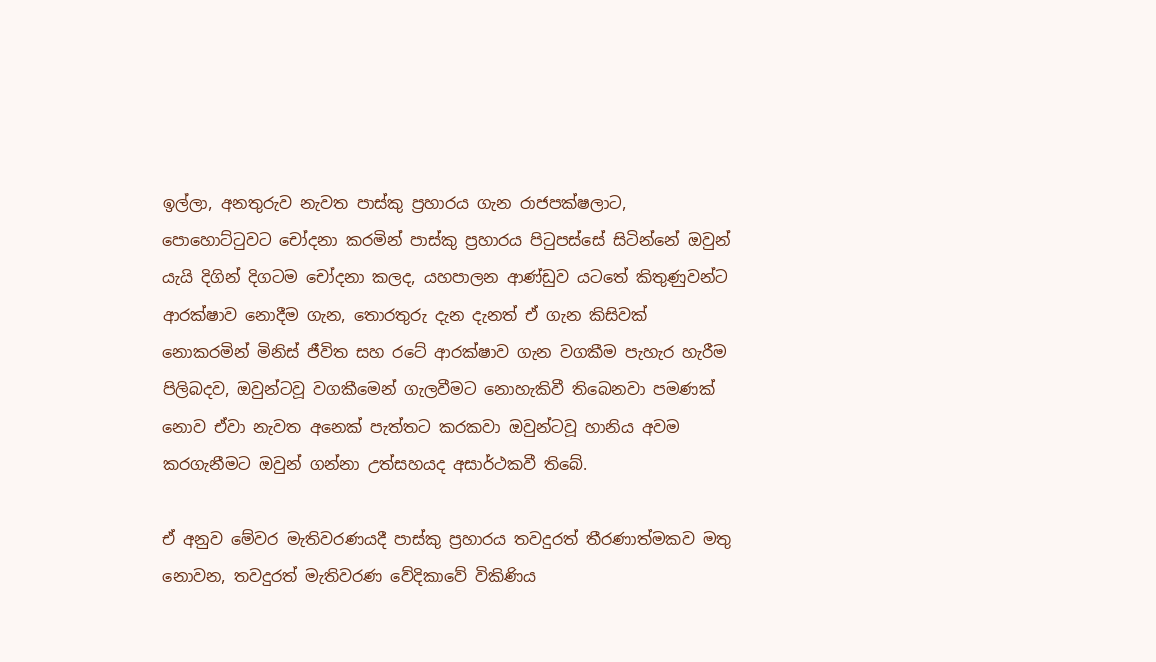ඉල්ලා, අනතුරුව නැවත පාස්කු ප්‍රහාරය ගැන රාජපක්ෂලාට, පොහොට්ටුවට චෝදනා කරමින් පාස්කු ප්‍රහාරය පිටුපස්සේ සිටින්නේ ඔවුන් යැයි දිගින් දිගටම චෝදනා කලද, යහපාලන ආණ්ඩුව යටතේ කිතුණුවන්ට ආරක්ෂාව නොදීම ගැන, තොරතුරු දැන දැනත් ඒ ගැන කිසිවක් නොකරමින් මිනිස් ජීවිත සහ රටේ ආරක්ෂාව ගැන වගකීම පැහැර හැරීම පිලිබදව, ඔවුන්ටවූ වගකීමෙන් ගැලවීමට නොහැකිවී තිබෙනවා පමණක් නොව ඒවා නැවත අනෙක් පැත්තට කරකවා ඔවුන්ටවූ හානිය අවම කරගැනීමට ඔවුන් ගන්නා උත්සහයද අසාර්ථකවී තිබේ.

ඒ අනුව මේවර මැතිවරණයදී පාස්කු ප්‍රහාරය තවදුරත් තීරණාත්මකව මතු නොවන, තවදුරත් මැතිවරණ වේදිකාවේ විකිණිය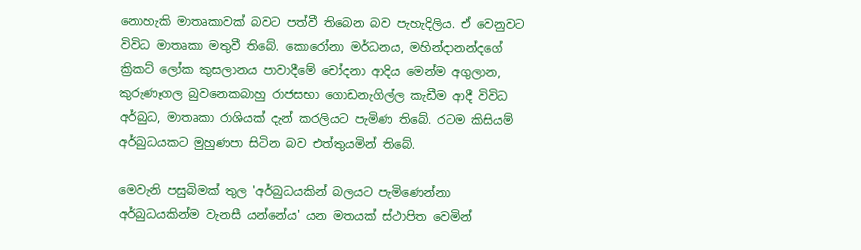නොහැකි මාතෘකාවක් බවට පත්වී තිබෙන බව පැහැදිලිය. ඒ වෙනුවට විවිධ මාතෘකා මතුවී තිබේ. කොරෝනා මර්ධනය, මහින්දානන්දගේ ක්‍රිකට් ලෝක කුසලානය පාවාදීමේ චෝදනා ආදිය මෙන්ම අගුලාන, කුරුණෑගල බුවනෙකබාහු රාජසභා ගොඩනැගිල්ල කැඩීම ආදී විවිධ අර්බුධ, මාතෘකා රාශියක් දැන් කරලියට පැමිණ තිබේ. රටම කිසියම් අර්බුධයකට මුහුණපා සිටින බව එත්තුයමින් තිබේ.

මෙවැනි පසුබිමක් තුල 'අර්බුධයකින් බලයට පැමිණෙන්නා අර්බුධයකින්ම වැනසී යන්නේය' යන මතයක් ස්ථාපිත වෙමින්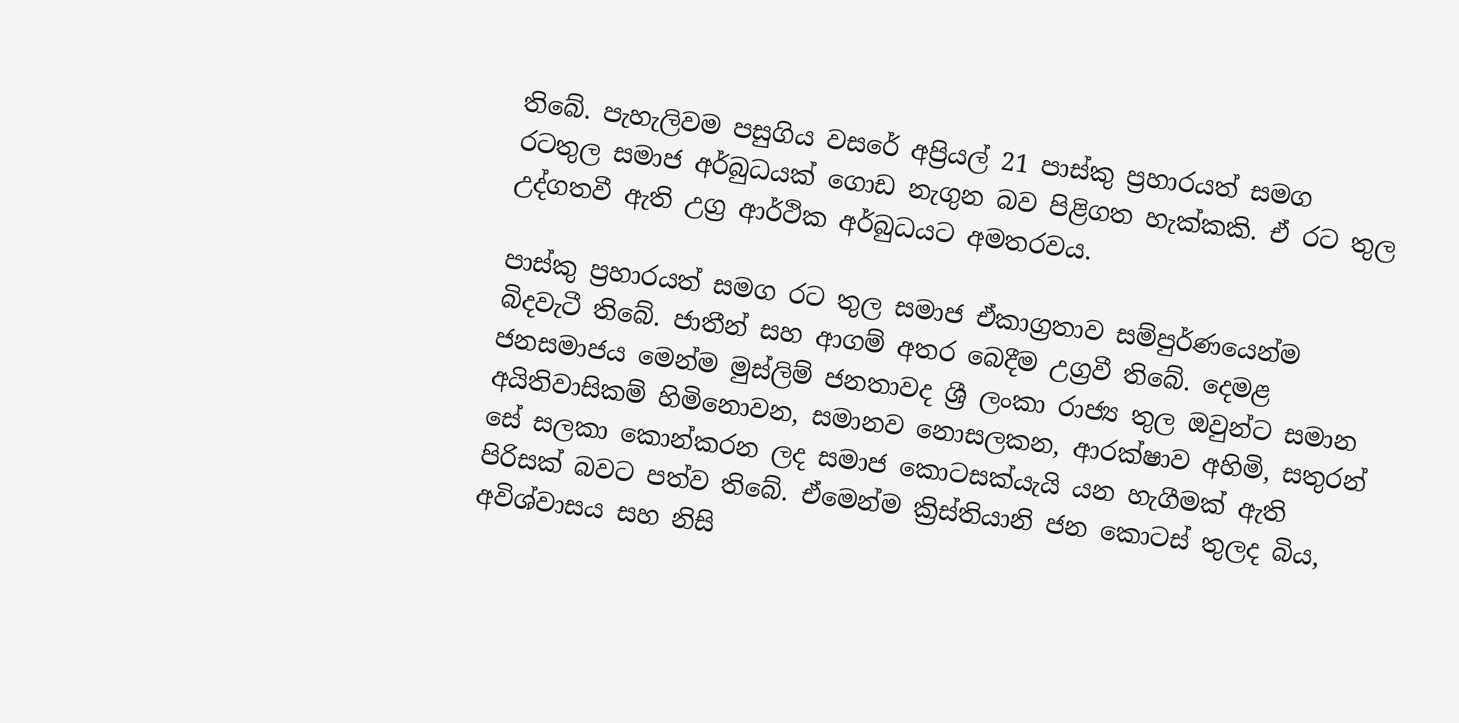තිබේ. පැහැලිවම පසුගිය වසරේ අප්‍රියල් 21 පාස්කු ප්‍රහාරයත් සමග රටතුල සමාජ අර්බුධයක් ගොඩ නැගුන බව පිළිගත හැක්කකි. ඒ රට තුල උද්ගතවී ඇති උග්‍ර ආර්ථික අර්බුධයට අමතරවය.

පාස්කු ප්‍රහාරයත් සමග රට තුල සමාජ ඒකාග්‍රතාව සම්පුර්ණයෙන්ම බිදවැටී තිබේ. ජාතීන් සහ ආගම් අතර බෙදීම උග්‍රවී තිබේ. දෙමළ ජනසමාජය මෙන්ම මුස්ලිම් ජනතාවද ශ්‍රී ලංකා රාජ්‍ය තුල ඔවුන්ට සමාන අයිතිවාසිකම් හිමිනොවන, සමානව නොසලකන, ආරක්ෂාව අහිමි, සතුරන් සේ සලකා කොන්කරන ලද සමාජ කොටසක්යැයි යන හැගීමක් ඇති පිරිසක් බවට පත්ව තිබේ. ඒමෙන්ම ක්‍රිස්තියානි ජන කොටස් තුලද බිය, අවිශ්වාසය සහ නිසි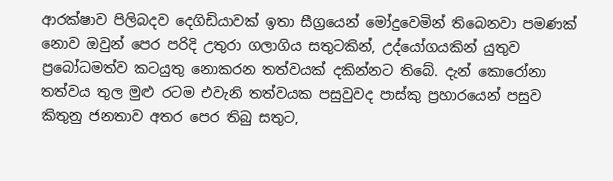ආරක්ෂාව පිලිබදව දෙගිඩියාවක් ඉතා සීග්‍රයෙන් මෝදුවෙමින් තිබෙනවා පමණක් නොව ඔවුන් පෙර පරිදි උතුරා ගලාගිය සතුටකින්, උද්යෝගයකින් යුතුව ප්‍රබෝධමත්ව කටයුතු නොකරන තත්වයක් දකින්නට තිබේ. දැන් කොරෝනා තත්වය තුල මුළු රටම එවැනි තත්වයක පසුවුවද පාස්කු ප්‍රහාරයෙන් පසුව කිතුනු ජනතාව අතර පෙර තිබු සතුට,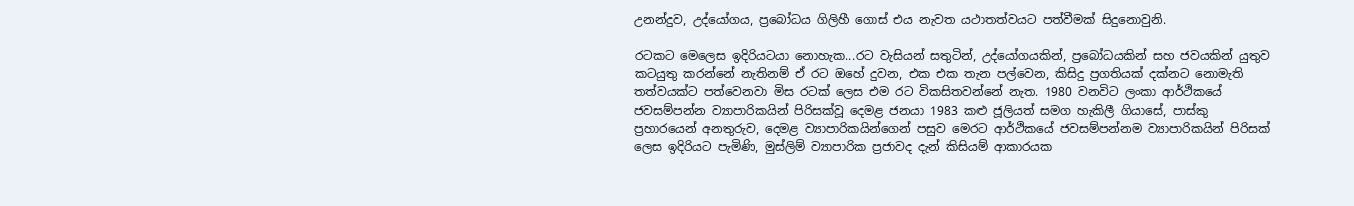උනන්දුව, උද්යෝගය, ප්‍රබෝධය ගිලිහී ගොස් එය නැවත යථාතත්වයට පත්වීමක් සිදුනොවුනි.

රටකට මෙලෙස ඉදිරියටයා නොහැක...රට වැසියන් සතුටින්, උද්යෝගයකින්, ප්‍රබෝධයකින් සහ ජවයකින් යුතුව කටයුතු කරන්නේ නැතිනම් ඒ රට ඔහේ දුවන, එක එක තැන පල්වෙන, කිසිදු ප්‍රගතියක් දක්නට නොමැති තත්වයක්ට පත්වෙනවා මිස රටක් ලෙස එම රට විකසිතවන්නේ නැත. 1980 වනවිට ලංකා ආර්ථිකයේ ජවසම්පන්න ව්‍යාපාරිකයින් පිරිසක්වූ දෙමළ ජනයා 1983 කළු ජූලියත් සමග හැකිලී ගියාසේ, පාස්කු ප්‍රහාරයෙන් අනතුරුව, දෙමළ ව්‍යාපාරිකයින්ගෙන් පසුව මෙරට ආර්ථිකයේ ජවසම්පන්නම ව්‍යාපාරිකයින් පිරිසක් ලෙස ඉදිරියට පැමිණි, මුස්ලිම් ව්‍යාපාරික ප්‍රජාවද දැන් කිසියම් ආකාරයක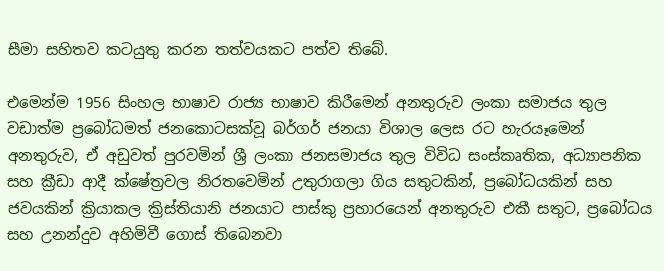සීමා සහිතව කටයුතු කරන තත්වයකට පත්ව තිබේ.

එමෙන්ම 1956 සිංහල භාෂාව රාජ්‍ය භාෂාව කිරීමෙන් අනතුරුව ලංකා සමාජය තුල වඩාත්ම ප්‍රබෝධමත් ජනකොටසක්වූ බර්ගර් ජනයා විශාල ලෙස රට හැරයෑමෙන් අනතුරුව, ඒ අඩුවත් පුරවමින් ශ්‍රී ලංකා ජනසමාජය තුල විවිධ සංස්කෘතික, අධ්‍යාපනික සහ ක්‍රීඩා ආදී ක්ෂේත්‍රවල නිරතවෙමින් උතුරාගලා ගිය සතුටකින්, ප්‍රබෝධයකින් සහ ජවයකින් ක්‍රියාකල ක්‍රිස්තියානි ජනයාට පාස්කු ප්‍රහාරයෙන් අනතුරුව එකී සතුට, ප්‍රබෝධය සහ උනන්දුව අහිමිවී ගොස් තිබෙනවා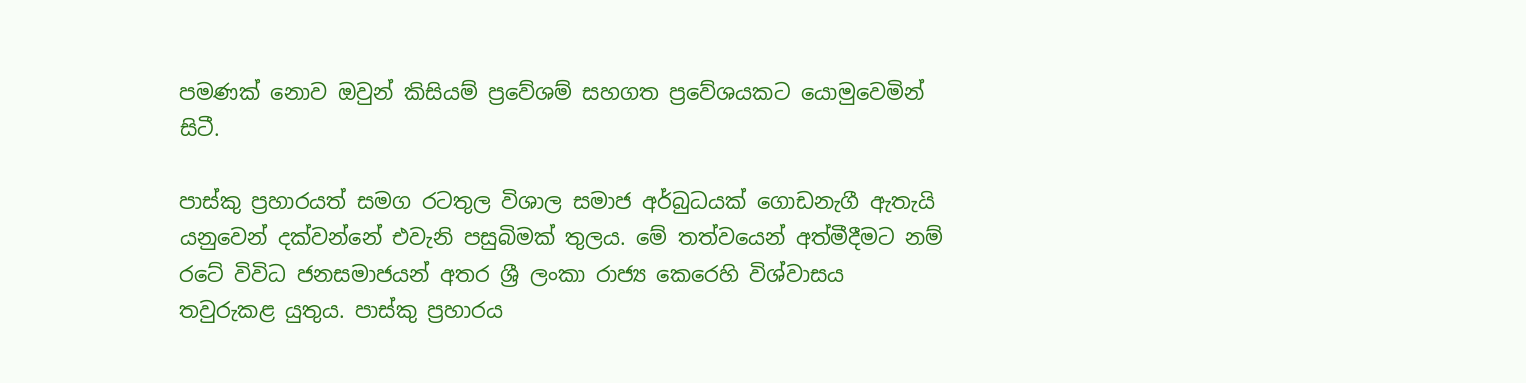පමණක් නොව ඔවුන් කිසියම් ප්‍රවේශම් සහගත ප්‍රවේශයකට යොමුවෙමින් සිටී.

පාස්කු ප්‍රහාරයත් සමග රටතුල විශාල සමාජ අර්බුධයක් ගොඩනැගී ඇතැයි යනුවෙන් දක්වන්නේ එවැනි පසුබිමක් තුලය. මේ තත්වයෙන් අත්මීදීමට නම් රටේ විවිධ ජනසමාජයන් අතර ශ්‍රී ලංකා රාජ්‍ය කෙරෙහි විශ්වාසය තවුරුකළ යුතුය. පාස්කු ප්‍රහාරය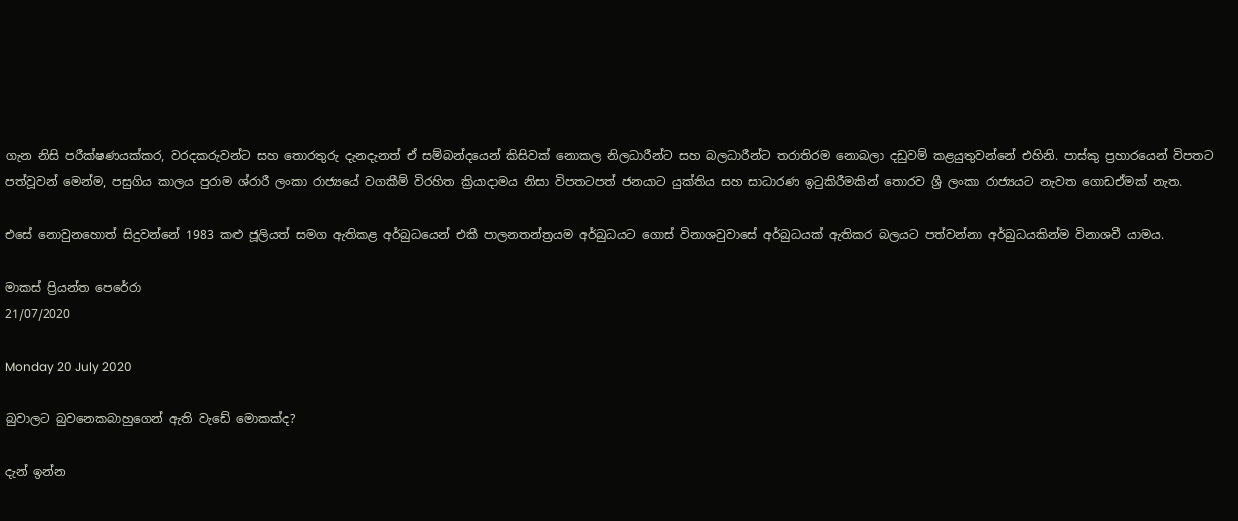ගැන නිසි පරීක්ෂණයක්කර, වරදකරුවන්ට සහ තොරතුරු දැනදැනත් ඒ සම්බන්දයෙන් කිසිවක් නොකල නිලධාරීන්ට සහ බලධාරීන්ට තරාතිරම නොබලා දඩුවම් කළයුතුවන්නේ එහිනි. පාස්කු ප්‍රහාරයෙන් විපතට පත්වූවන් මෙන්ම, පසුගිය කාලය පුරාම ශ්රා‍රී ලංකා රාජ්‍යයේ වගකීම් විරහිත ක්‍රියාදාමය නිසා විපතටපත් ජනයාට යුක්තිය සහ සාධාරණ ඉටුකිරීමකින් තොරව ශ්‍රී ලංකා රාජ්‍යයට නැවත ගොඩඒමක් නැත.

එසේ නොවුනහොත් සිදුවන්නේ 1983 කළු ජූලියත් සමග ඇතිකළ අර්බුධයෙන් එකී පාලනතන්ත්‍රයම අර්බුධයට ගොස් විනාශවුවාසේ අර්බුධයක් ඇතිකර බලයට පත්වන්නා අර්බුධයකින්ම විනාශවී යාමය.

මාකස් ප්‍රියන්ත පෙරේරා
21/07/2020

Monday 20 July 2020

බුවාලට බුවනෙකබාහුගෙන් ඇති වැඩේ මොකක්ද?

දැන් ඉන්න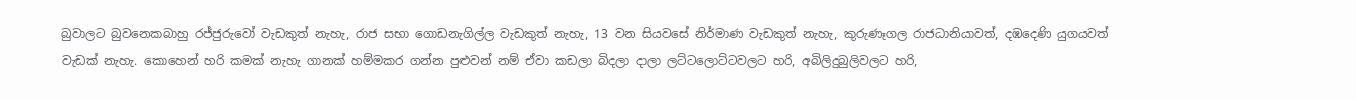බුවාලට බුවනෙකබාහු රජ්ජුරුවෝ වැඩකුත් නැහැ, රාජ සභා ගොඩනැගිල්ල වැඩකුත් නැහැ, 13 වන සියවසේ නිර්මාණ වැඩකුත් නැහැ, කුරුණෑගල රාජධානියාවත්, දඹදෙණි යුගයවත් වැඩක් නැහැ. කොහෙන් හරි කමක් නැහැ ගානක් හම්මකර ගන්න පුළුවන් නම් ඒවා කඩලා බිදලා දාලා ලට්ටලොට්ටවලට හරි, අබිලිදුබුලිවලට හරි,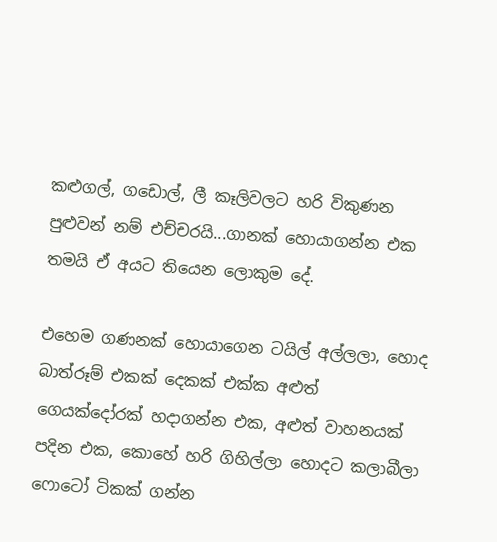කළුගල්, ගඩොල්, ලී කෑලිවලට හරි විකුණන පුළුවන් නම් එච්චරයි...ගානක් හොයාගන්න එක තමයි ඒ අයට තියෙන ලොකුම දේ.

එහෙම ගණනක් හොයාගෙන ටයිල් අල්ලලා, හොද බාත්රූම් එකක් දෙකක් එක්ක අළුත් ගෙයක්දෝරක් හදාගන්න එක, අළුත් වාහනයක් පදින එක, කොහේ හරි ගිහිල්ලා හොදට කලාබීලා ෆොටෝ ටිකක් ගන්න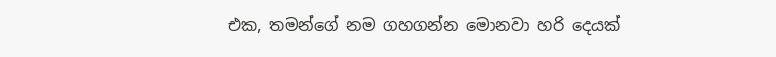එක, තමන්ගේ නම ගහගන්න මොනවා හරි දෙයක්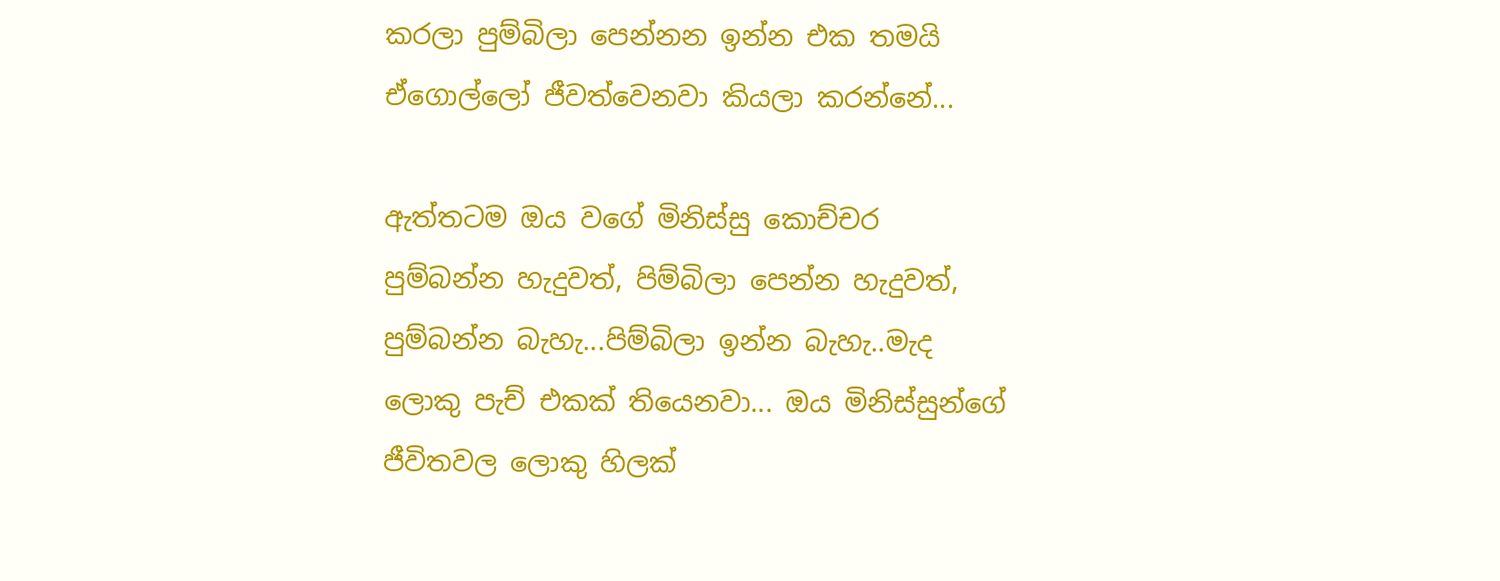කරලා පුම්බිලා පෙන්නන ඉන්න එක තමයි ඒගොල්ලෝ ජීවත්වෙනවා කියලා කරන්නේ...

ඇත්තටම ඔය වගේ මිනිස්සු කොච්චර පුම්බන්න හැදුවත්, පිම්බිලා පෙන්න හැදුවත්, පුම්බන්න බැහැ...පිම්බිලා ඉන්න බැහැ..මැද ලොකු පැච් එකක් තියෙනවා... ඔය මිනිස්සුන්ගේ ජීවිතවල ලොකු හිලක්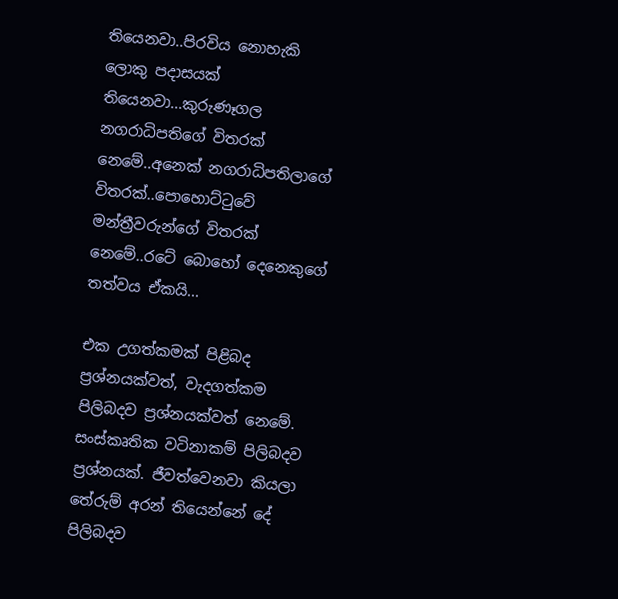තියෙනවා..පිරවිය නොහැකි ලොකු පදාසයක් තියෙනවා...කුරුණෑගල නගරාධිපතිගේ විතරක් නෙමේ..අනෙක් නගරාධිපතිලාගේ විතරක්..පොහොට්ටුවේ මන්ත්‍රීවරුන්‌ගේ විතරක් නෙමේ..රටේ බොහෝ දෙනෙකුගේ තත්වය ඒකයි...

එක උගත්කමක් පිළිබද ප්‍රශ්නයක්වත්, වැදගත්කම පිලිබදව ප්‍රශ්නයක්වත් නෙමේ. සංස්කෘතික වටිනාකම් පිලිබදව ප්‍රශ්නයක්. ජීවත්වෙනවා කියලා තේරුම් අරන් තියෙන්නේ දේ පිලිබදව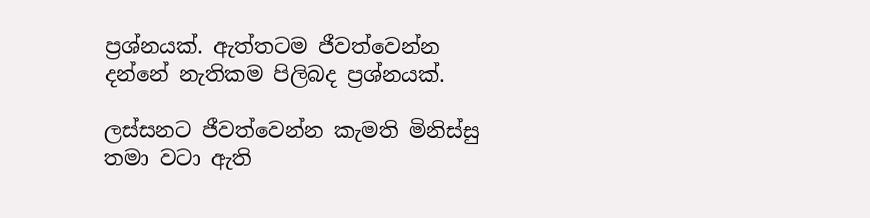ප්‍රශ්නයක්. ඇත්තටම ජීවත්වෙන්න දන්නේ නැතිකම පිලිබද ප්‍රශ්නයක්.

ලස්සනට ජීවත්වෙන්න කැමති මිනිස්සු තමා වටා ඇති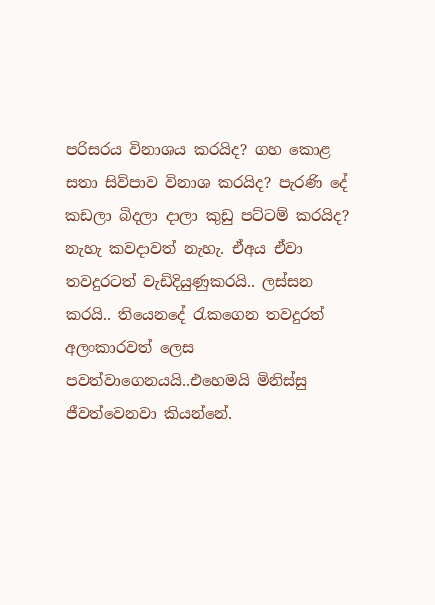පරිසරය විනාශය කරයිද? ගහ කොළ සතා සිව්පාව විනාශ කරයිද? පැරණි දේ කඩලා බිදලා දාලා කුඩු පට්ටම් කරයිද? නැහැ කවදාවත් නැහැ. ඒඅය ඒවා තවදුරටත් වැඩිදියුණුකරයි.. ලස්සන කරයි.. තියෙනදේ රැකගෙන තවදුරත් අලංකාරවත් ලෙස පවත්වාගෙනයයි..එහෙමයි මිනිස්සු ජීවත්වෙනවා කියන්නේ.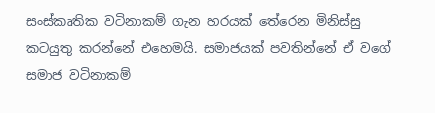සංස්කෘතික වටිනාකම් ගැන හරයක් තේරෙන මිනිස්සු කටයුතු කරන්නේ එහෙමයි. සමාජයක් පවතින්නේ ඒ වගේ සමාජ වටිනාකම්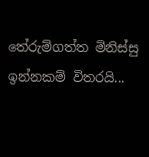තේරුම්ගත්ත මිනිස්සු ඉන්නකම් විතරයි...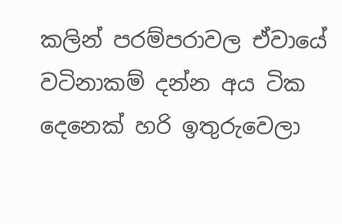කලින් පරම්පරාවල ඒවායේ වටිනාකම් දන්න අය ටික දෙනෙක් හරි ඉතුරුවෙලා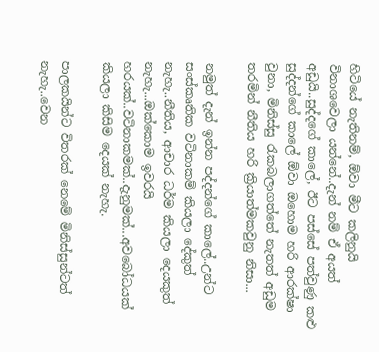හිටියේ නැතිනම්, ඕවා මීට කලිනුයි විනාශවෙලා යන්නේ..දැන් නම් ඒ අයත් අඩුයි..සුද්දගේ කාලේ, ඊට පස්සේ පත්වුණු කළු සුද්දන්ගේ කාලේ ඕවා ඔහොම හරි ආරක්ෂා වුනා, මිනිස්සු රැකබලාගත්තේ නැතත් අඩුම තරමින් නීතිය හරි ක්‍රියාත්මකවුනු නිසා...

නමුත් දැන් ඉන්න පද්දන්ගේ කාලේ..උන්ට සංස්කෘතික වටිනාකම් කියලා දේකුත් නැහැ..නීතිය, ආචාර ධර්ම කියලා දෙයකුත් නැහැ...ඔක්කොම ඉවරයි හරයක්..වටිනාකමක්..දැනුමක්...අවබෝධයක් කියලා කිසිම දෙයක් නැහැ.

පාලකයින්ට විතරක් නෙමේ මිනිස්සුන්ටත් නැහැ..වෙන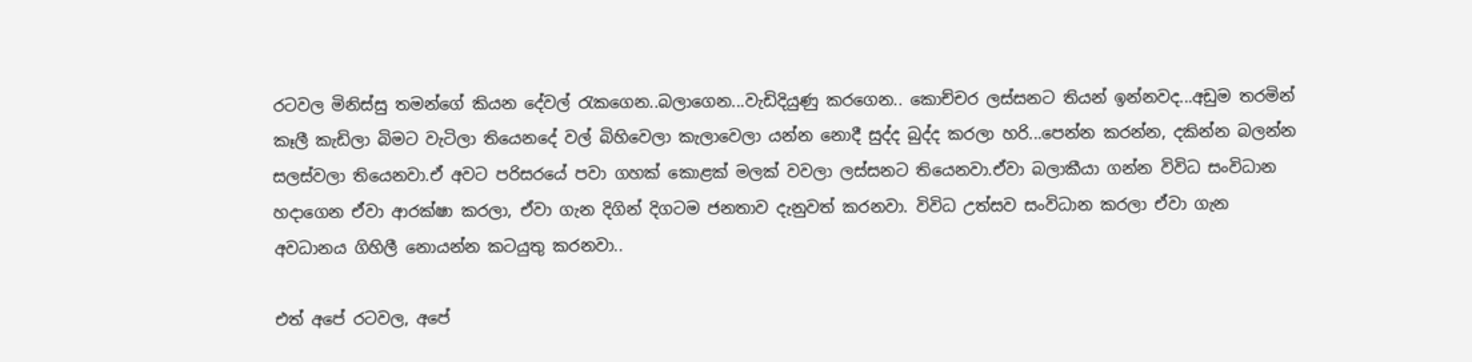රටවල මිනිස්සු තමන්ගේ කියන දේවල් රැකගෙන..බලාගෙන...වැඩිදියුණු කරගෙන.. කොච්චර ලස්සනට තියන් ඉන්නවද...අඩුම තරමින් කෑලී කැඩිලා බිමට වැටිලා තියෙනදේ වල් බිහිවෙලා කැලාවෙලා යන්න නොදී සුද්ද බුද්ද කරලා හරි...පෙන්න කරන්න, දකින්න බලන්න සලස්වලා තියෙනවා.ඒ අවට පරිසරයේ පවා ගහක් කොළක් මලක් වවලා ලස්සනට තියෙනවා.ඒවා බලාකීයා ගන්න විවිධ සංවිධාන හදාගෙන ඒවා ආරක්ෂා කරලා, ඒවා ගැන දිගින් දිගටම ජනතාව දැනුවත් කරනවා. විවිධ උත්සව සංවිධාන කරලා ඒවා ගැන අවධානය ගිහිලී නොයන්න කටයුතු කරනවා..

එත් අපේ රටවල, අපේ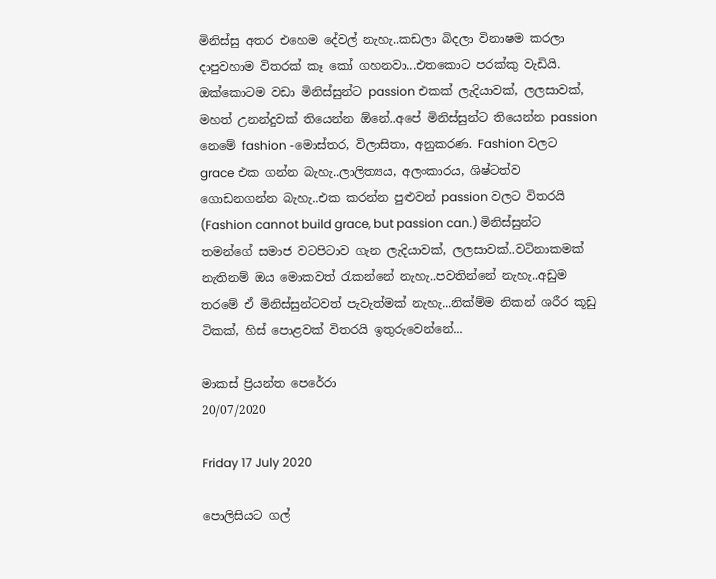මිනිස්සු අතර එහෙම දේවල් නැහැ..කඩලා බිදලා විනාෂම කරලා දාපුවහාම විතරක් කෑ කෝ ගහනවා...එතකොට පරක්කු වැඩියි. ඔක්කොටම වඩා මිනිස්සුන්ට passion එකක් ලැදියාවක්, ලලසාවක්, මහත් උනන්දුවක් තියෙන්න ඕනේ..අපේ මිනිස්සුන්ට තියෙන්න passion නෙමේ fashion -මොස්තර, විලාසිතා, අනුකරණ. Fashion වලට grace එක ගන්න බැහැ..ලාලිත්‍යය, අලංකාරය, ශිෂ්ටත්ව ගොඩනගන්න බැහැ..එක කරන්න පුළුවන් passion වලට විතරයි (Fashion cannot build grace, but passion can.) මිනිස්සුන්ට තමන්ගේ සමාජ වටපිටාව ගැන ලැදියාවක්, ලලසාවක්..වටිනාකමක් නැතිනම් ඔය මොකවත් රැකන්නේ නැහැ..පවතින්නේ නැහැ..අඩුම තරමේ ඒ මිනිස්සුන්ටවත් පැවැත්මක් නැහැ...නික්ම්ම නිකන් ශරීර කූඩු ටිකක්, හිස් පොළවක් විතරයි ඉතුරුවෙන්නේ...

මාකස් ප්‍රියන්ත පෙරේරා
20/07/2020

Friday 17 July 2020

පොලිසියට ගල්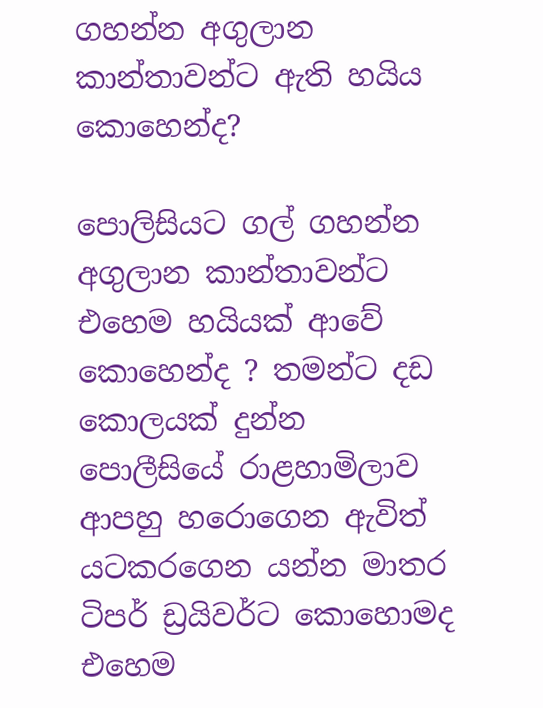ගහන්න අගුලාන කාන්තාවන්ට ඇති හයිය කොහෙන්ද?

පොලිසියට ගල් ගහන්න අගුලාන කාන්තාවන්ට එහෙම හයියක් ආවේ කොහෙන්ද ? තමන්ට දඩ කොලයක් දුන්න පොලීසියේ රාළහාමිලාව ආපහු හරොගෙන ඇවිත් යටකරගෙන යන්න මාතර ටිපර් ඩ්‍රයිවර්ට කොහොමද එහෙම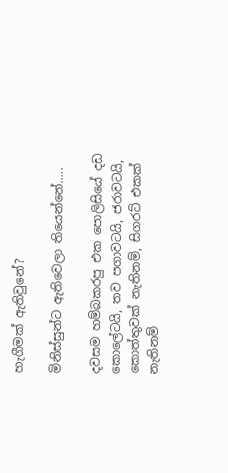හැගීමක් ඇතිවුනේ?

මිනිස්සුන්ට ඇතිවෙලා තියෙන්නේ.....

දවසම හම්බකරපු එක පොලිසියේ දඩ කොලේටයි, තව පගාවටයි, ජරාවටයි, කොත්තුවක් නැතිනම්, සිගරට් එකක් නැතිනම්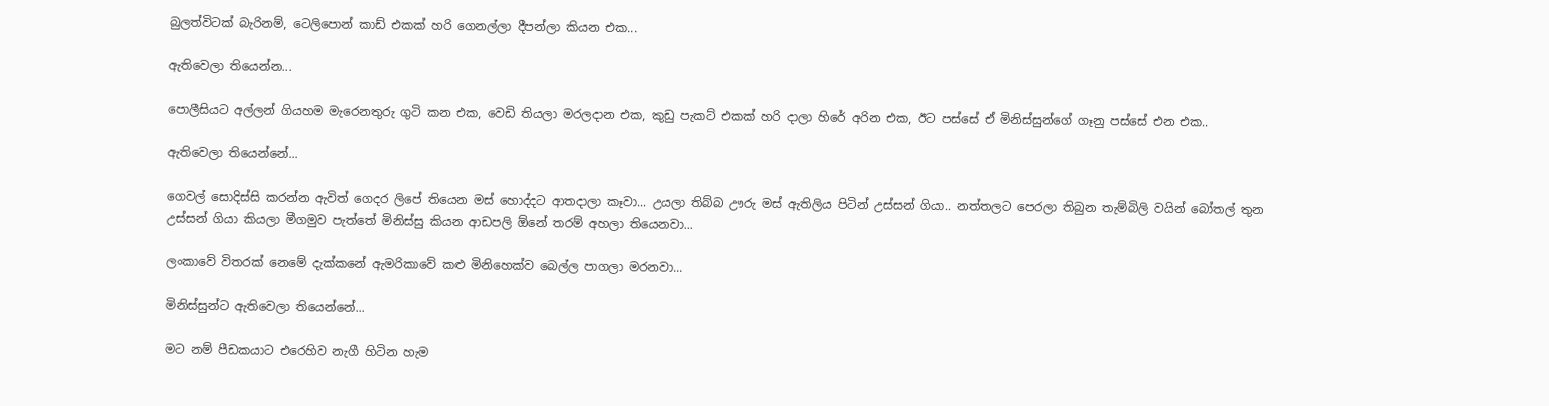බුලත්විටක් බැරිනම්, ටෙලිපොන් කාඩ් එකක් හරි ගෙනල්ලා දීපන්ලා කියන එක...

ඇතිවෙලා තියෙන්න...

පොලීසියට අල්ලන් ගියහම මැරෙනතුරු ගුටි කන එක, වෙඩි තියලා මරලදාන එක, කුඩු පැකට් එකක් හරි දාලා හිරේ අරින එක, ඊට පස්සේ ඒ මිනිස්සුන්ගේ ගෑනු පස්සේ එන එක..

ඇතිවෙලා තියෙන්නේ...

ගෙවල් සොදිස්සි කරන්න ඇවිත් ගෙදර ලිපේ තියෙන මස් හොද්දට ආතදාලා කෑවා... උයලා තිබ්බ ඌරු මස් ඇතිලිය පිටින් උස්සන් ගියා.. නත්තලට පෙරලා තිබුන තැම්බිලි වයින් බෝතල් තුන උස්සන් ගියා කියලා මීගමුව පැත්තේ මිනිස්සු කියන ආඩපලි ඕනේ තරම් අහලා තියෙනවා...

ලංකාවේ විතරක් නෙමේ දැක්කනේ ඇමරිකාවේ කළු මිනිහෙක්ව බෙල්ල පාගලා මරනවා...

මිනිස්සුන්ට ඇතිවෙලා තියෙන්නේ...

මට නම් පීඩකයාට එරෙහිව නැගී හිටින හැම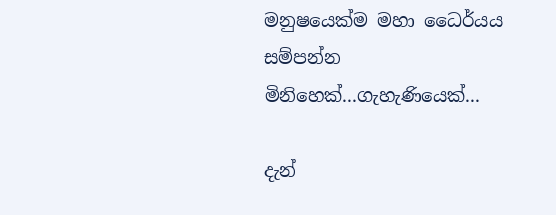මනුෂයෙක්ම මහා ධෛර්යය සම්පන්න මිනිහෙක්...ගැහැණියෙක්...

දැන්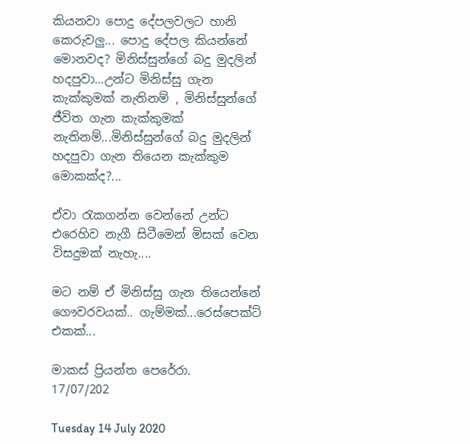කියනවා පොදු දේපලවලට හානි කෙරුවලු... පොදු දේපල කියන්නේ මොනවද? මිනිස්සුන්ගේ බදු මුදලින් හදපුවා...උන්ට මිනිස්සු ගැන කැක්කුමක් නැතිනම් , මිනිස්සුන්ගේ ජීවිත ගැන කැක්කුමක් නැතිනම්...මිනිස්සුන්ගේ බදු මුදලින් හදපුවා ගැන තියෙන කැක්කුම මොකක්ද?...

ඒවා රැකගන්න වෙන්නේ උන්ට එරෙහිව නැගී සිටීමෙන් මිසක් වෙන විසදුමක් නැහැ....

මට නම් ඒ මිනිස්සු ගැන තියෙන්නේ ගෞවරවයක්.. ගැම්මක්...රෙස්පෙක්ට් එකක්...

මාකස් ප්‍රියන්ත පෙරේරා.
17/07/202

Tuesday 14 July 2020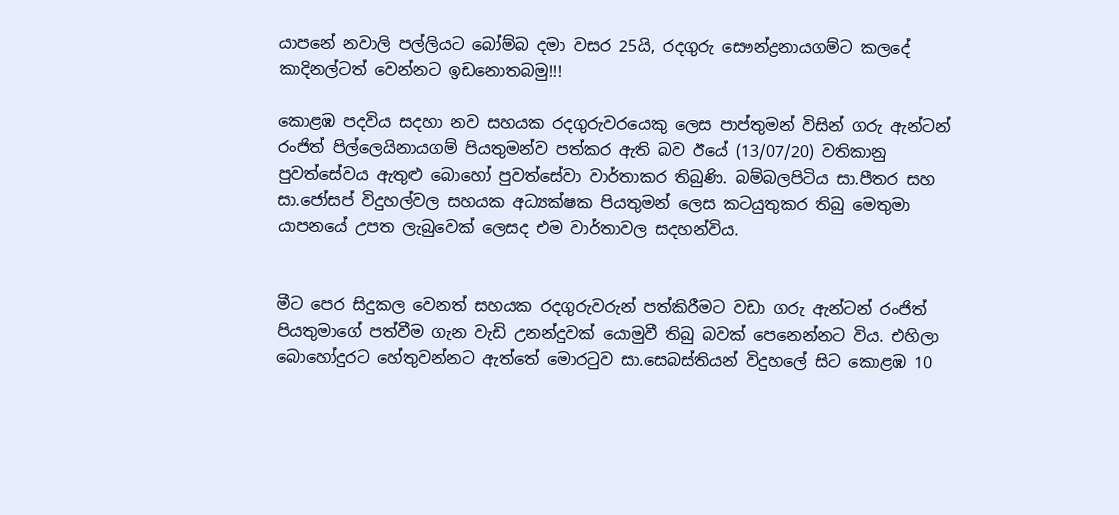යාපනේ නවාලි පල්ලියට බෝම්බ දමා වසර 25යි, රදගුරු සෞන්ද්‍රනායගම්ට කලදේ කාදිනල්ටත් වෙන්නට ඉඩනොතබමු!!!

කොළඹ පදවිය සදහා නව සහයක රදගුරුවරයෙකු ලෙස පාප්තුමන් විසින් ගරු ඇන්ටන් රංජිත් පිල්ලෙයිනායගම් පියතුමන්ව පත්කර ඇති බව ඊයේ (13/07/20) වතිකානු පුවත්සේවය ඇතුළු බොහෝ පුවත්සේවා වාර්තාකර තිබුණි. බම්බලපිටිය සා.පීතර සහ සා.ජෝසප් විදුහල්වල සහයක අධ්‍යක්ෂක පියතුමන් ලෙස කටයුතුකර තිබු මෙතුමා යාපනයේ උපත ලැබුවෙක් ලෙසද එම වාර්තාවල සදහන්විය.


මීට පෙර සිදුකල වෙනත් සහයක රදගුරුවරුන් පත්කිරීමට වඩා ගරු ඇන්ටන් රංජිත් පියතුමාගේ පත්වීම ගැන වැඩි උනන්දුවක් යොමුවී තිබු බවක් පෙනෙන්නට විය. එහිලා බොහෝදුරට හේතුවන්නට ඇත්තේ මොරටුව සා.සෙබස්තියන් විදුහලේ සිට කොළඹ 10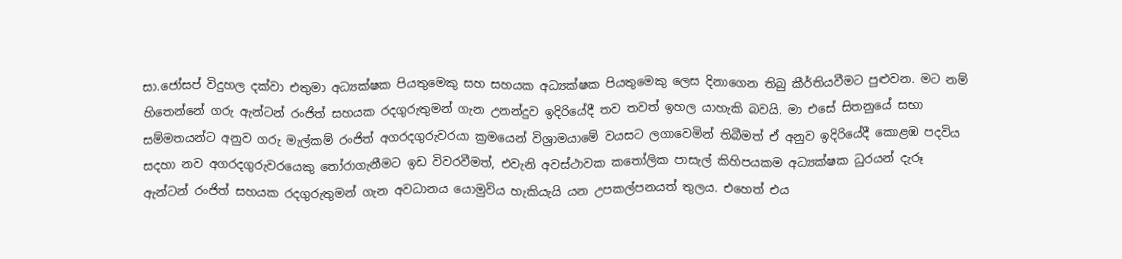සා.ජෝසප් විදුහල දක්වා එතුමා අධ්‍යක්ෂක පියතුමෙකු සහ සහයක අධ්‍යක්ෂක පියතුමෙකු ලෙස දිනාගෙන තිබු කීර්තියවීමට පුළුවන. මට නම් හිතෙන්නේ ගරු ඇන්ටන් රංජිත් සහයක රදගුරුතුමන් ගැන උනන්දුව ඉදිරියේදී තව තවත් ඉහල යාහැකි බවයි. මා එසේ සිතනුයේ සභා සම්මතයන්ට අනුව ගරු මැල්කම් රංජිත් අගරදගුරුවරයා ක්‍රමයෙන් විශ්‍රාමයාමේ වයසට ලගාවෙමින් තිබීමත් ඒ අනුව ඉදිරියේදී කොළඹ පදවිය සදහා නව අගරදගුරුවරයෙකු තෝරාගැනීමට ඉඩ විවරවීමත්, එවැනි අවස්ථාවක කතෝලික පාසැල් කිහිපයකම අධ්‍යක්ෂක ධුරයන් දැරූ ඇන්ටන් රංජිත් සහයක රදගුරුතුමන් ගැන අවධානය යොමුවිය හැකියැයි යන උපකල්පනයත් තුලය. එහෙත් එය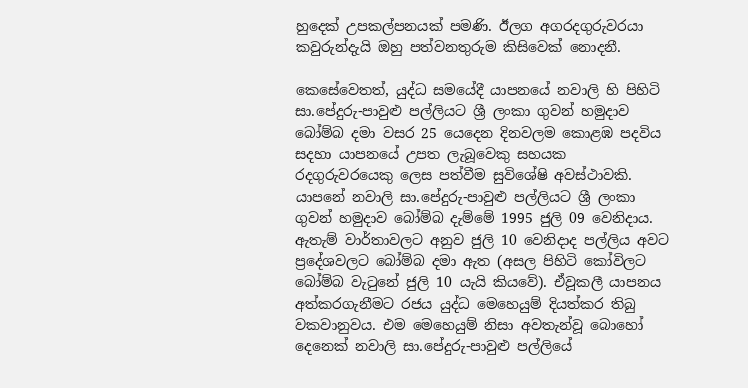හුදෙක් උපකල්පනයක් පමණි. ඊලග අගරදගුරුවරයා කවුරුන්දැයි ඔහු පත්වනතුරුම කිසිවෙක් නොදනී.

කෙසේවෙතත්, යුද්ධ සමයේදී යාපනයේ නවාලි හි පිහිටි සා.පේදුරු-පාවුළු පල්ලියට ශ්‍රී ලංකා ගුවන් හමුදාව බෝම්බ දමා වසර 25 යෙදෙන දිනවලම කොළඹ පදවිය සදහා යාපනයේ උපත ලැබූවෙකු සහයක රදගුරුවරයෙකු ලෙස පත්වීම සුවිශේෂි අවස්ථාවකි. යාපනේ නවාලි සා.පේදුරු-පාවුළු පල්ලියට ශ්‍රී ලංකා ගුවන් හමුදාව බෝම්බ දැම්මේ 1995 ජුලි 09 වෙනිදාය. ඇතැම් වාර්තාවලට අනුව ජුලි 10 වෙනිදාද පල්ලිය අවට ප්‍රදේශවලට බෝම්බ දමා ඇත (අසල පිහිටි කෝවිලට බෝම්බ වැටුනේ ජුලි 10 යැයි කියවේ). ඒවූකලී යාපනය අත්කරගැනීමට රජය යුද්ධ මෙහෙයුම් දියත්කර තිබු වකවානුවය. එම මෙහෙයුම් නිසා අවතැන්වූ බොහෝ දෙනෙක් නවාලි සා.පේදුරු-පාවුළු පල්ලියේ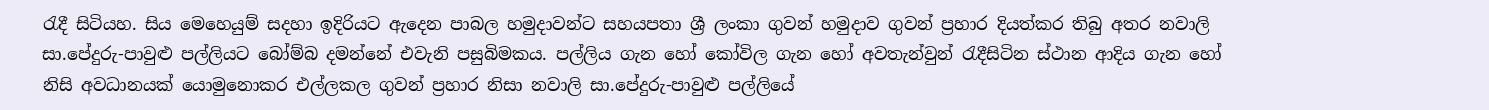රැදී සිටියහ. සිය මෙහෙයුම් සදහා ඉදිරියට ඇදෙන පාබල හමුදාවන්ට සහයපතා ශ්‍රී ලංකා ගුවන් හමුදාව ගුවන් ප්‍රහාර දියත්කර තිබු අතර නවාලි සා.පේදුරු-පාවුළු පල්ලියට බෝම්බ දමන්නේ එවැනි පසුබිමකය. පල්ලිය ගැන හෝ කෝවිල ගැන හෝ අවතැන්වුන් රැදීසිටින ස්ථාන ආදිය ගැන හෝ නිසි අවධානයක් යොමුනොකර එල්ලකල ගුවන් ප්‍රහාර නිසා නවාලි සා.පේදුරු-පාවුළු පල්ලියේ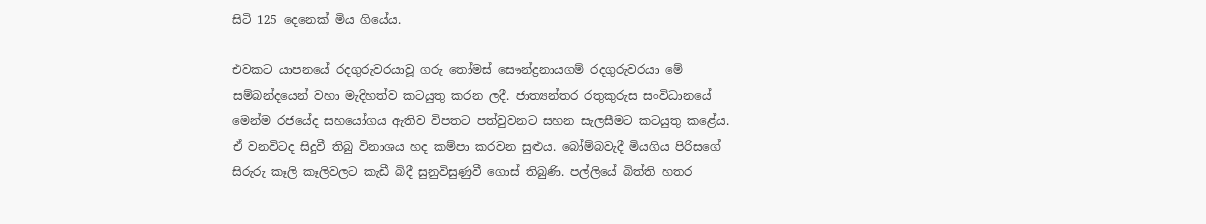සිටි 125 දෙනෙක් මිය ගියේය.

එවකට යාපනයේ රදගුරුවරයාවූ ගරු තෝමස් සෞන්ද්‍රනායගම් රදගුරුවරයා මේ සම්බන්දයෙන් වහා මැදිහත්ව කටයුතු කරන ලදී. ජාත්‍යන්තර රතුකුරුස සංවිධානයේ මෙන්ම රජයේද සහයෝගය ඇතිව විපතට පත්වුවනට සහන සැලසීමට කටයුතු කළේය. ඒ වනවිටද සිදුවී තිබු විනාශය හද කම්පා කරවන සුළුය. බෝම්බවැදී මියගිය පිරිසගේ සිරුරු කෑලි කෑලිවලට කැඩී බිදී සුනුවිසුණුවී ගොස් තිබුණි. පල්ලියේ බිත්ති හතර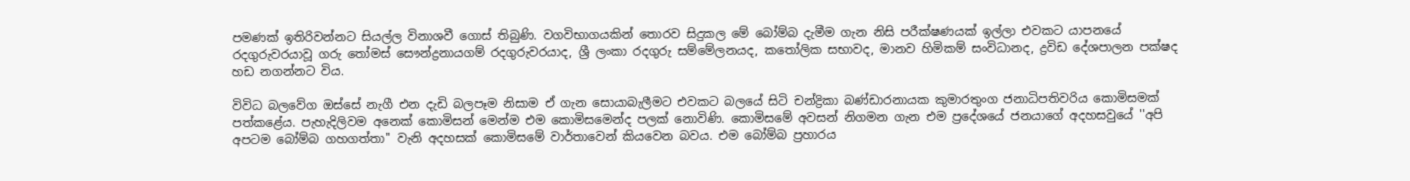පමණක් ඉතිරිවන්නට සියල්ල විනාශවී ගොස් තිබුණි. වගවිභාගයකින් තොරව සිදුකල මේ බෝම්බ දැමීම ගැන නිසි පරීක්ෂණයක් ඉල්ලා එවකට යාපනයේ රදගුරුවරයාවූ ගරු තෝමස් සෞන්ද්‍රනායගම් රදගුරුවරයාද, ශ්‍රී ලංකා රදගුරු සම්මේලනයද, කතෝලික සභාවද, මානව හිමිකම් සංවිධානද, ද්‍රවිඩ දේශපාලන පක්ෂද හඩ නගන්නට විය.

විවිධ බලවේග ඔස්සේ නැගී එන දැඩි බලපෑම නිසාම ඒ ගැන සොයාබැලීමට එවකට බලයේ සිටි චන්ද්‍රිකා බණ්ඩාරනායක කුමාරතුංග ජනාධිපතිවරිය කොමිසමක් පත්කළේය. පැහැදිලිවම අනෙක් කොමිසන් මෙන්ම එම කොමිසමෙන්ද පලක් නොවිණි. කොමිසමේ අවසන් නිගමන ගැන එම ප්‍රදේශයේ ජනයාගේ අදහසවුයේ ''අපි අපටම බෝම්බ ගහගත්තා'' වැනි අදහසක් කොමිසමේ වාර්තාවෙන් කියවෙන බවය. එම බෝම්බ ප්‍රහාරය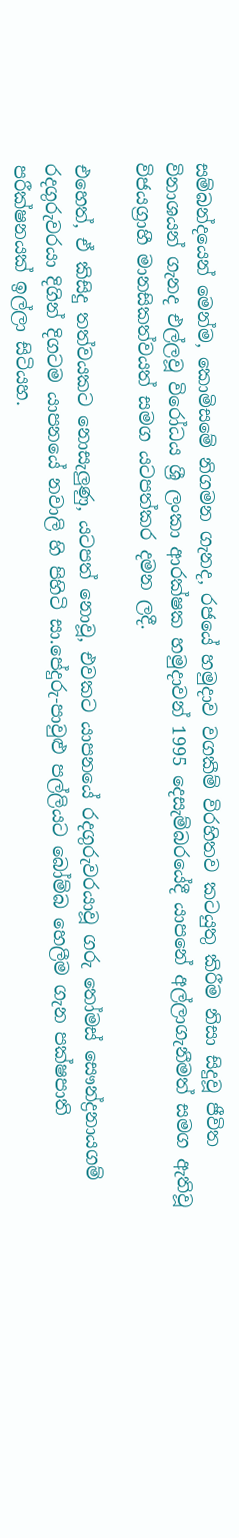සම්බන්දයෙන් මෙන්ම, කොමිසමේ නිගමන ගැනද, රජයේ හමුදාව වගකීම් විරහිතව කටයුතු කිරීම නිසා සිදුවූ ජීවිත විනාශයන් ගැනද එල්ලවූ විරෝධය ශ්‍රී ලංකා ආරක්ෂක හමුදාවන් 1995 දෙසැම්බරයේදී යාපනේ අල්ලාගැනීමත් සමග ඇතිවූ විජයග්‍රාහී මානසිකත්වයත් සමග යටපත්කර දමන ලදී.

එහෙත්, ඒ කිසිදු තත්වයකට නොසැලුණු, යටපත් නොවූ, එවකට යාපනයේ රදගුරුවරයාවූ ගරු තෝමස් සෞන්ද්‍රනායගම් රදගුරුවරයා දිගින් දිගටම යාපනයේ නවාලි හි පිහිටි සා.පේදුරු-පාවුළු පල්ලියට බෝම්බ හෙලීම ගැන පක්ෂපාති පරීක්ෂනයක් ඉල්ලා සිටියහ.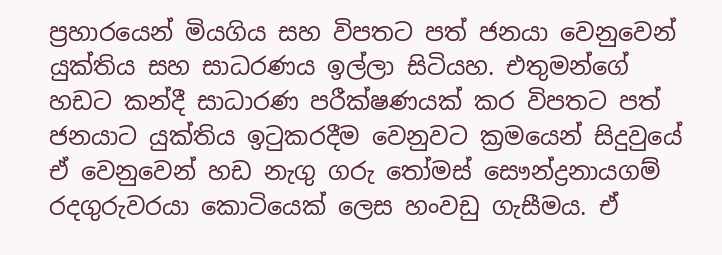ප්‍රහාරයෙන් මියගිය සහ විපතට පත් ජනයා වෙනුවෙන් යුක්තිය සහ සාධරණය ඉල්ලා සිටියහ. එතුමන්ගේ හඩට කන්දී සාධාරණ පරීක්ෂණයක් කර විපතට පත් ජනයාට යුක්තිය ඉටුකරදීම වෙනුවට ක්‍රමයෙන් සිදුවුයේ ඒ වෙනුවෙන් හඩ නැගු ගරු තෝමස් සෞන්ද්‍රනායගම් රදගුරුවරයා කොටියෙක් ලෙස හංවඩු ගැසීමය. ඒ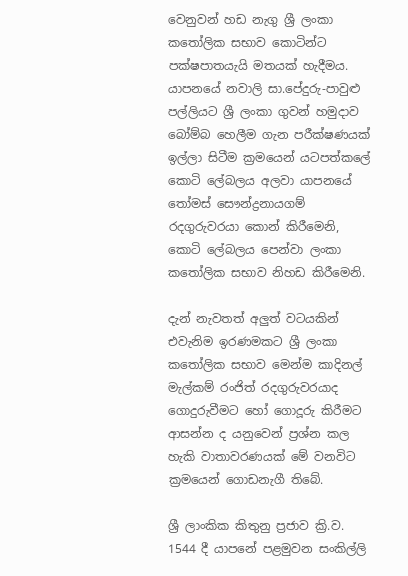වෙනුවන් හඩ නැගු ශ්‍රී ලංකා කතෝලික සභාව කොටින්ට පක්ෂපාතයැයි මතයක් හැදීමය. යාපනයේ නවාලි සා.පේදුරු-පාවුළු පල්ලියට ශ්‍රී ලංකා ගුවන් හමුදාව බෝම්බ හෙලීම ගැන පරීක්ෂණයක් ඉල්ලා සිටීම ක්‍රමයෙන් යටපත්කලේ කොටි ලේබලය අලවා යාපනයේ තෝමස් සෞන්ද්‍රනායගම් රදගුරුවරයා කොන් කිරීමෙනි, කොටි ලේබලය පෙන්වා ලංකා කතෝලික සභාව නිහඩ කිරීමෙනි.

දැන් නැවතත් අලුත් වටයකින් එවැනිම ඉරණමකට ශ්‍රී ලංකා කතෝලික සභාව මෙන්ම කාදිනල් මැල්කම් රංජිත් රදගුරුවරයාද ගොදුරුවීමට හෝ ගොදූරු කිරීමට ආසන්න ද යනුවෙන් ප්‍රශ්න කල හැකි වාතාවරණයක් මේ වනවිට ක්‍රමයෙන් ගොඩනැගී තිබේ.

ශ්‍රී ලාංකික කිතුනු ප්‍රජාව ක්‍රි.ව. 1544 දී යාපනේ පළමුවන සංකිල්ලි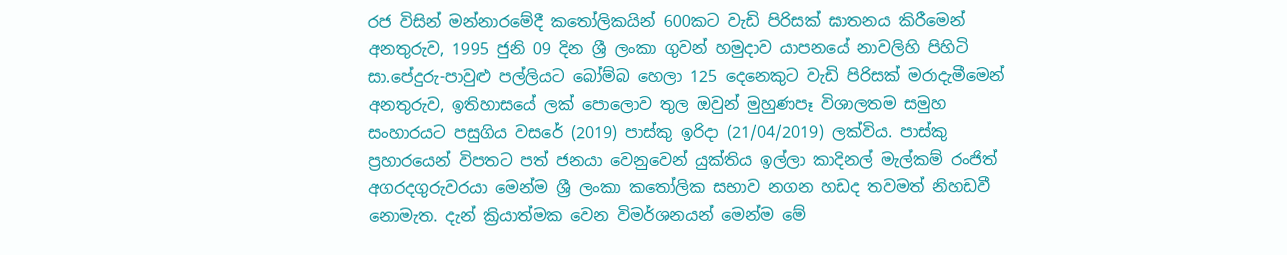රජ විසින් මන්නාරමේදී කතෝලිකයින් 600කට වැඩි පිරිසක් ඝාතනය කිරීමෙන් අනතුරුව, 1995 ජුනි 09 දින ශ්‍රී ලංකා ගුවන් හමුදාව යාපනයේ නාවලිහි පිහිටි සා.පේදුරු-පාවුළු පල්ලියට බෝම්බ හෙලා 125 දෙනෙකුට වැඩි පිරිසක් මරාදැමීමෙන් අනතුරුව, ඉතිහාසයේ ලක් පොලොව තුල ඔවුන් මුහුණපෑ විශාලතම සමුහ සංහාරයට පසුගිය වසරේ (2019) පාස්කු ඉරිදා (21/04/2019) ලක්විය. පාස්කු ප්‍රහාරයෙන් විපතට පත් ජනයා වෙනුවෙන් යුක්තිය ඉල්ලා කාදිනල් මැල්කම් රංජිත් අගරදගුරුවරයා මෙන්ම ශ්‍රී ලංකා කතෝලික සභාව නගන හඩද තවමත් නිහඩවී නොමැත. දැන් ක්‍රියාත්මක වෙන විමර්ශනයන් මෙන්ම මේ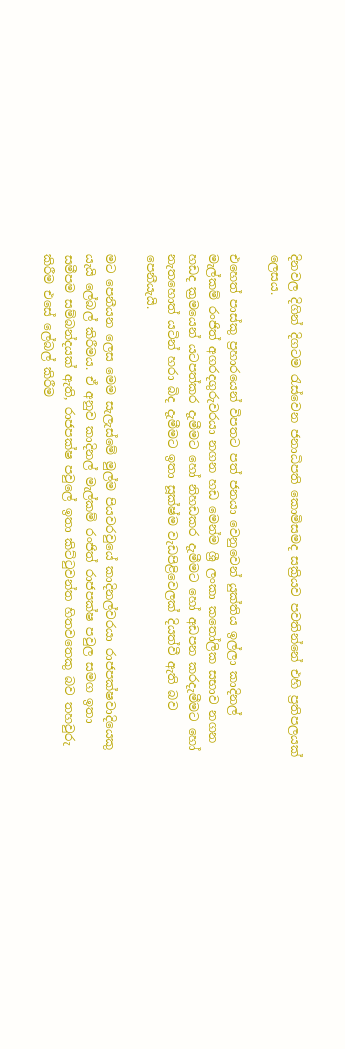දිනවල දිගින් දිගටම රැස්වෙන ජනාධිපති කොමිසමද සක්‍රියව පවතින්නේ එහි ප්‍රතිපලයක් ලෙසය.

එහෙත් පාස්කු ප්‍රහාරයෙන් විපතට පත් ජනයා වෙනුවෙන් යුක්තිය ඉල්ලා කාදිනල් මැල්කම් රංජිත් අගරදගුරුවරයා නගන හඩ මෙන්ම ශ්‍රී ලංකා කතෝලික සභාව නගන හඩද ක්‍රමයෙන් යටපත්කර දැමීමට හෝ නිහඩකර දැමීමට හෝ අඩපන කරදැමීමට හෝ නැතහොත් යටින් හරා බිද දැමීමට ඉතා සූක්ෂ්ම වැඩපිළිවෙලක් දියත්වී ඇති බව පෙනීයැයි.

මට පෙනීයන ලෙස මෙම සැලැස්මේ මුල්ම පියවරවුයේ කාදිනල්වරයා රාජපක්ෂවාදියෙකු යැයි ලේබල් කිරීමය. ඒ අනුව කාදිනල් මැල්කම් රංජිත් රාජපක්ෂ පවුල සමග ඉතා සමීපම සම්බන්දයක් ඇති, රාජපක්ෂ පවුලේ ඉතා කිට්ටුවන්ත හිතවතෙකු බව තහවුරු කිරීම එසේ ලේබල් කිරීම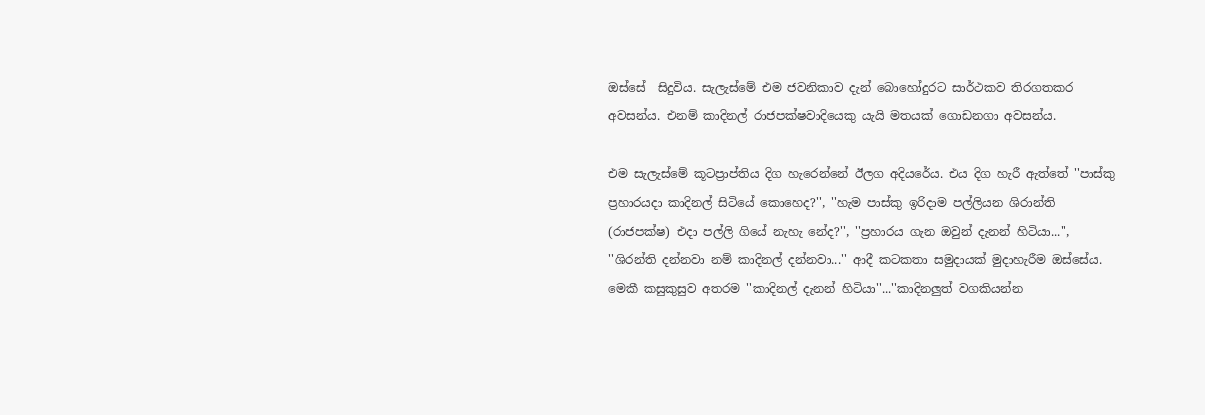ඔස්සේ  සිදුවිය. සැලැස්මේ එම ජවනිකාව දැන් බොහෝදුරට සාර්ථකව තිරගතකර අවසන්ය. එනම් කාදිනල් රාජපක්ෂවාදියෙකු යැයි මතයක් ගොඩනගා අවසන්ය.

එම සැලැස්මේ කූටප්‍රාප්තිය දිග හැරෙන්නේ ඊලග අදියරේය. එය දිග හැරී ඇත්තේ ''පාස්කු ප්‍රහාරයදා කාදිනල් සිටියේ කොහෙද?'', ''හැම පාස්කු ඉරිදාම පල්ලියන ශිරාන්ති (රාජපක්ෂ) එදා පල්ලි ගියේ නැහැ නේද?'', ''ප්‍රහාරය ගැන ඔවුන් දැනන් හිටියා...'', ''ශිරන්ති දන්නවා නම් කාදිනල් දන්නවා...'' ආදී කටකතා සමුදායක් මුදාහැරීම ඔස්සේය. මෙකී කසුකුසුව අතරම ''කාදිනල් දැනන් හිටියා''...''කාදිනලුත් වගකියන්න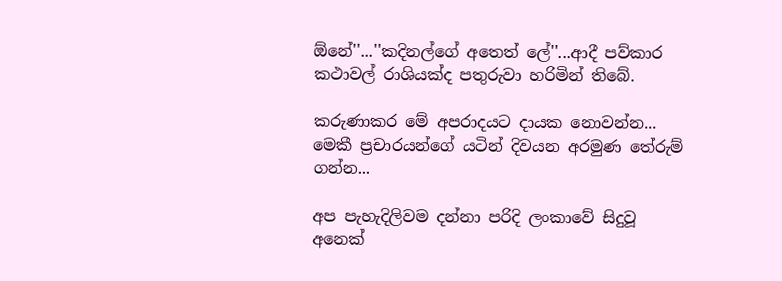ඕනේ''...''කදිනල්ගේ අතෙත් ලේ''...ආදී පව්කාර කථාවල් රාශියක්ද පතුරුවා හරිමින් තිබේ.

කරුණාකර මේ අපරාදයට දායක නොවන්න... මෙකී ප්‍රචාරයන්ගේ යටින් දිවයන අරමුණ තේරුම් ගන්න...

අප පැහැදිලිවම දන්නා පරිදි ලංකාවේ සිදුවූ අනෙක්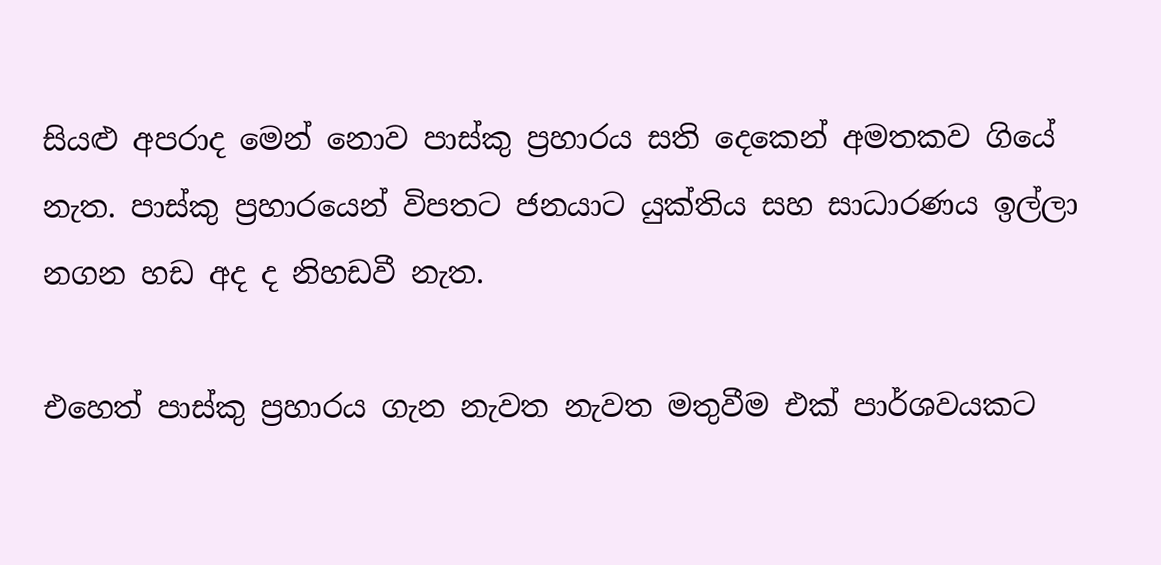සියළු අපරාද මෙන් නොව පාස්කු ප්‍රහාරය සති දෙකෙන් අමතකව ගියේ නැත. පාස්කු ප්‍රහාරයෙන් විපතට ජනයාට යුක්තිය සහ සාධාරණය ඉල්ලා නගන හඩ අද ද නිහඩවී නැත.

එහෙත් පාස්කු ප්‍රහාරය ගැන නැවත නැවත මතුවීම එක් පාර්ශවයකට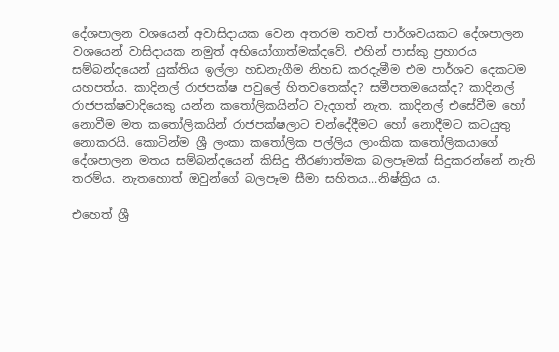දේශපාලන වශයෙන් අවාසිදායක වෙන අතරම තවත් පාර්ශවයකට දේශපාලන වශයෙන් වාසිදායක නමුත් අභියෝගාත්මක්දවේ. එහින් පාස්කු ප්‍රහාරය සම්බන්දයෙන් යුක්තිය ඉල්ලා හඩනැගීම නිහඩ කරදැමීම එම පාර්ශව දෙකටම යහපත්ය. කාදිනල් රාජපක්ෂ පවුලේ හිතවතෙක්ද? සමීපතමයෙක්ද? කාදිනල් රාජපක්ෂවාදියෙකු යන්න කතෝලිකයින්ට වැදගත් නැත. කාදිනල් එසේවීම හෝ නොවීම මත කතෝලිකයින් රාජපක්ෂලාට චන්දේදීමට හෝ නොදීමට කටයුතු නොකරයි. කොටින්ම ශ්‍රී ලංකා කතෝලික පල්ලිය ලාංකික කතෝලිකයාගේ දේශපාලන මතය සම්බන්දයෙන් කිසිදු තීරණාත්මක බලපෑමක් සිදුකරන්නේ නැති තරම්ය. නැතහොත් ඔවුන්ගේ බලපෑම සීමා සහිතය...නිෂ්ක්‍රිය ය.

එහෙත් ශ්‍රී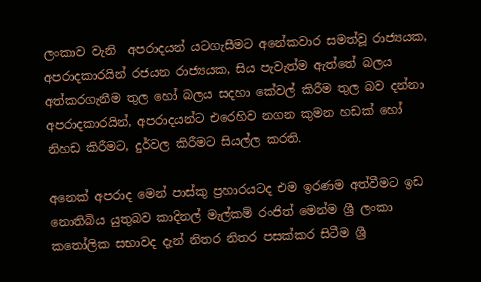ලංකාව වැනි  අපරාදයන් යටගැසීමට අනේකවාර සමත්වූ රාජ්‍යයක, අපරාදකාරයින් රජයන රාජ්‍යයක, සිය පැවැත්ම ඇත්තේ බලය අත්කරගැනීම තුල හෝ බලය සදහා කේවල් කිරීම තුල බව දන්නා අපරාදකාරයින්, අපරාදයන්ට එරෙහිව නගන කුමන හඩක් හෝ නිහඩ කිරීමට, දුර්වල කිරීමට සියල්ල කරති.

අනෙක් අපරාද මෙන් පාස්කු ප්‍රහාරයටද එම ඉරණම අත්වීමට ඉඩ නොතිබිය යුතුබව කාදිනල් මැල්කම් රංජිත් මෙන්ම ශ්‍රී ලංකා කතෝලික සභාවද දැන් නිතර නිතර පසක්කර සිටීම ශ්‍රී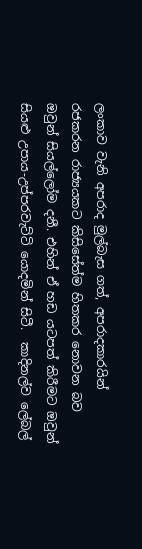ලංකාව වැනි අපරාද මුල්බැස ගත්, අපරාදකාරයින් රජකරන රාජ්‍යයකට කිසිසේත්ම හිතකර නොවන බව ඔවුන් සියල්ලෝම දනී. එහින් ඒ හඩ යටපත් කිරීමට ඔවුන් සියළු උපාය-උප්පරවැට්ටි යොදමින් සිටී.  කාදිනල්ව ලේබල්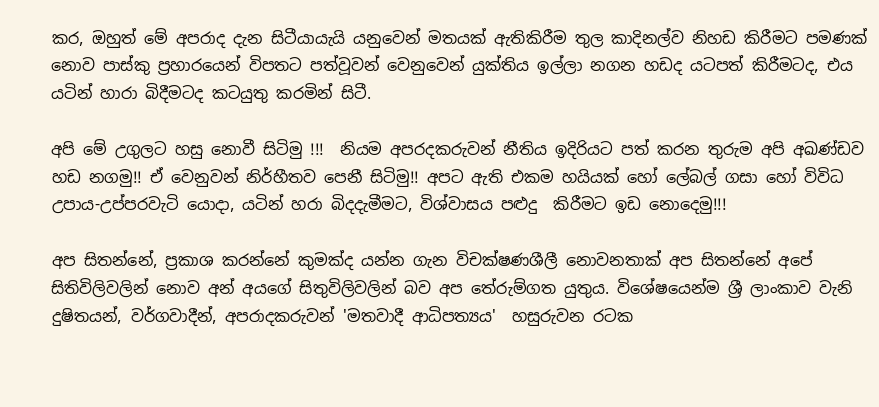කර, ඔහුත් මේ අපරාද දැන සිටීයායැයි යනුවෙන් මතයක් ඇතිකිරීම තුල කාදිනල්ව නිහඩ කිරීමට පමණක් නොව පාස්කු ප්‍රහාරයෙන් විපතට පත්වූවන් වෙනුවෙන් යුක්තිය ඉල්ලා නගන හඩද යටපත් කිරීමටද, එය යටින් හාරා බිදීමටද කටයුතු කරමින් සිටී.

අපි මේ උගුලට හසු නොවී සිටිමු !!!  නියම අපරදකරුවන් නීතිය ඉදිරියට පත් කරන තුරුම අපි අඛණ්ඩව හඩ නගමු!! ඒ වෙනුවන් නිර්හීතව පෙනී සිටිමු!! අපට ඇති එකම හයියක් හෝ ලේබල් ගසා හෝ විවිධ උපාය-උප්පරවැටි යොදා, යටින් හරා බිදදැමීමට, විශ්වාසය පළුදු  කිරීමට ඉඩ නොදෙමු!!!

අප සිතන්නේ, ප්‍රකාශ කරන්නේ කුමක්ද යන්න ගැන විචක්ෂණශීලී නොවනතාක් අප සිතන්නේ අපේ සිතිවිලිවලින් නොව අන් අයගේ සිතුවිලිවලින් බව අප තේරුම්ගත යුතුය. විශේෂයෙන්ම ශ්‍රී ලාංකාව වැනි දුෂිතයන්, වර්ගවාදීන්, අපරාදකරුවන් 'මතවාදී ආධිපත්‍යය'  හසුරුවන රටක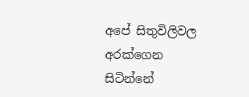අපේ සිතුවිලිවල අරක්ගෙන සිටින්නේ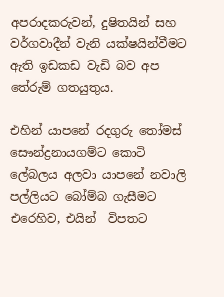අපරාදකරුවන්, දුෂිතයින් සහ වර්ගවාදීන් වැනි යක්ෂයින්වීමට ඇති ඉඩකඩ වැඩි බව අප  තේරුම් ගතයුතුය.

එහින් යාපනේ රදගුරු තෝමස්  සෞන්ද්‍රනායගම්ට කොටි ලේබලය අලවා යාපනේ නවාලි පල්ලියට බෝම්බ ගැසීමට එරෙහිව, එයින්  විපතට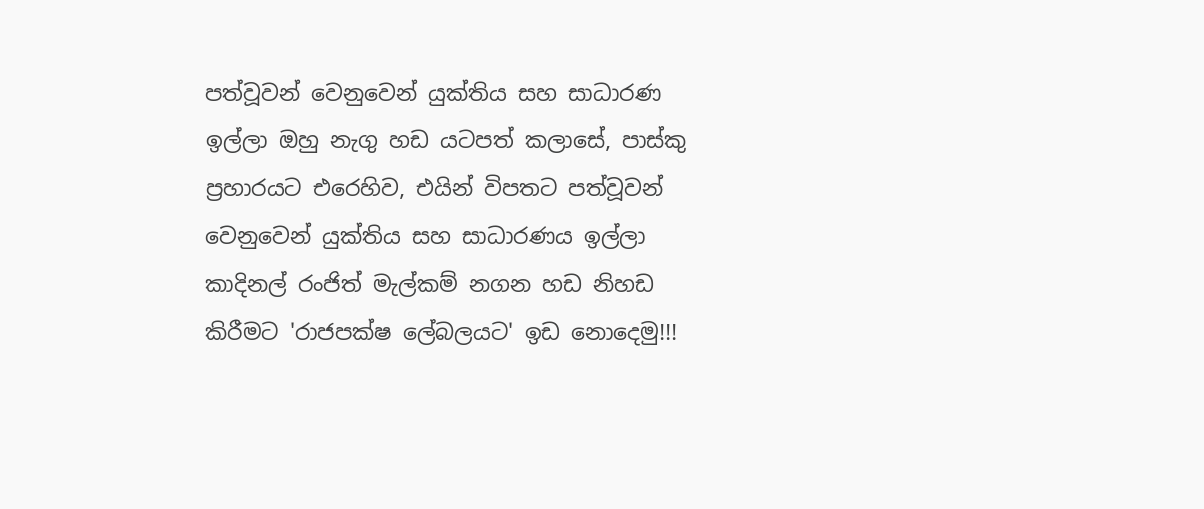පත්වූවන් වෙනුවෙන් යුක්තිය සහ සාධාරණ ඉල්ලා ඔහු නැගු හඩ යටපත් කලාසේ, පාස්කු ප්‍රහාරයට එරෙහිව, එයින් විපතට පත්වූවන් වෙනුවෙන් යුක්තිය සහ සාධාරණය ඉල්ලා කාදිනල් රංජිත් මැල්කම් නගන හඩ නිහඩ කිරීමට 'රාජපක්ෂ ලේබලයට' ඉඩ නොදෙමු!!!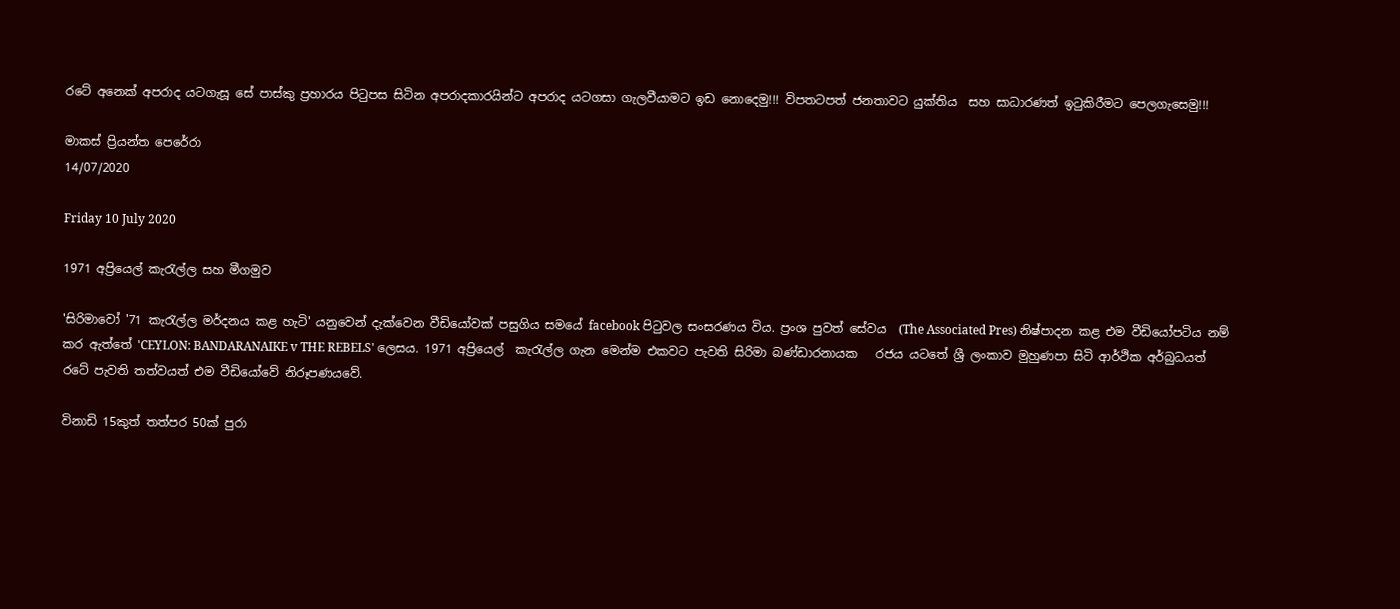රටේ අනෙක් අපරාද යටගැසූ සේ පාස්කු ප්‍රහාරය පිටුපස සිටින අපරාදකාරයින්ට අපරාද යටගසා ගැලවීයාමට ඉඩ නොදෙමු!!! විපතටපත් ජනතාවට යුක්තිය  සහ සාධාරණත් ඉටුකිරීමට පෙලගැසෙමු!!!

මාකස් ප්‍රියන්ත පෙරේරා
14/07/2020

Friday 10 July 2020

1971 අප්‍රියෙල් කැරැල්ල සහ මීගමුව

'සිරිමාවෝ '71 කැරැල්ල මර්දනය කළ හැටි' යනුවෙන් දැක්වෙන වීඩියෝවක් පසුගිය සමයේ facebook පිටුවල සංසරණය විය. ප්‍රංශ පුවත් සේවය  (The Associated Pres) නිෂ්පාදන කළ එම වීඩියෝපටිය නම් කර ඇත්තේ 'CEYLON: BANDARANAIKE v THE REBELS' ලෙසය. 1971 අප්‍රියෙල්  කැරැල්ල ගැන මෙන්ම එකවට පැවති සිරිමා බණ්ඩාරනායක   රජය යටතේ ශ්‍රී ලංකාව මුහුණපා සිටි ආර්ථික අර්බුධයත් රටේ පැවති තත්වයත් එම වීඩියෝවේ නිරූපණයවේ.

විනාඩි 15කුත් තත්පර 50ක් පුරා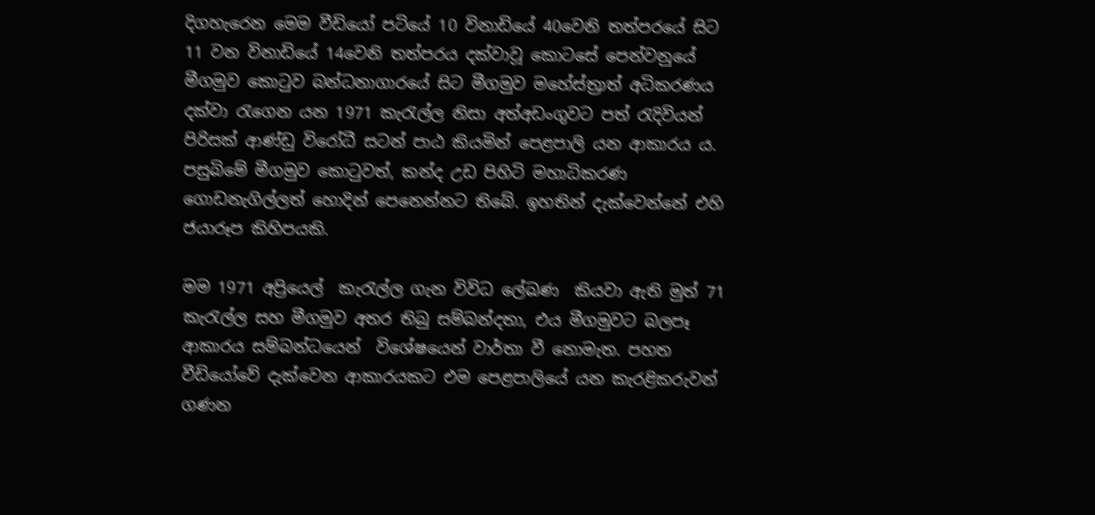දිගහැරෙන මෙම වීඩියෝ පටියේ 10 විනාඩියේ 40වෙනි තත්පරයේ සිට 11 වන විනාඩියේ 14වෙනි තත්පරය දක්වාවූ කොටසේ පෙන්වනුයේ මීගමුව කොටුව බන්ධනාගාරයේ සිට මීගමුව මහේස්ත්‍රාත් අධිකරණය දක්වා රැගෙන යන 1971 කැරැල්ල නිසා අත්අඩංගුවට පත් රැදිවියන් පිරිසක් ආණ්ඩු විරෝධී සටන් පාඨ කියමින් පෙළපාලි යන ආකාරය ය. පසුබිමේ මීගමුව කොටුවත්, කන්ද උඩ පිහිටි මහාධිකරණ ගොඩනැගිල්ලත් හොදින් පෙනෙන්නට තිබේ. ඉහතින් දැක්වෙන්නේ එහි ජයාරූප කිහිපයකි.

මම 1971 අප්‍රියෙල්  කැරැල්ල ගැන විවිධ ලේඛණ  කියවා ඇති මුත් 71 කැරැල්ල සහ මීගමුව අතර තිබු සම්බන්දතා, එය මීගමුවට බලපෑ ආකාරය සම්බන්ධයෙන්  විශේෂයෙන් වාර්තා වී නොමැත. පහත  වීඩියෝවේ දැක්වෙන ආකාරයකට එම පෙළපාලියේ යන කැරළිකරුවන්  ගණන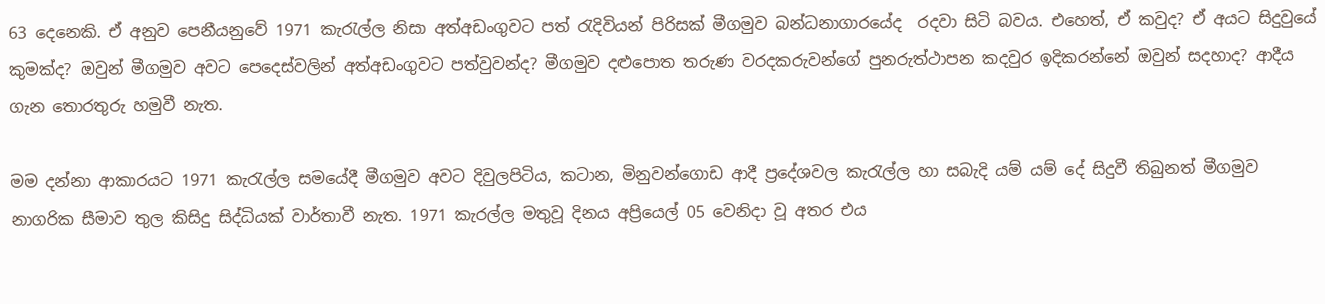63 දෙනෙකි. ඒ අනුව පෙනීයනුවේ 1971 කැරැල්ල නිසා අත්අඩංගුවට පත් රැදිවියන් පිරිසක් මීගමුව බන්ධනාගාරයේද  රදවා සිටි බවය. එහෙත්, ඒ කවුද? ඒ අයට සිදුවුයේ කුමක්ද? ඔවුන් මීගමුව අවට පෙදෙස්වලින් අත්අඩංගුවට පත්වුවන්ද? මීගමුව දළුපොත තරුණ වරදකරුවන්ගේ පුනරුත්ථාපන කදවුර ඉදිකරන්නේ ඔවුන් සදහාද? ආදීය ගැන තොරතුරු හමුවී නැත.

මම දන්නා ආකාරයට 1971 කැරැල්ල සමයේදී මීගමුව අවට දිවුලපිටිය, කටාන, මිනුවන්ගොඩ ආදී ප්‍රදේශවල කැරැල්ල හා සබැදි යම් යම් දේ සිදුවී තිබුනත් මීගමුව නාගරික සීමාව තුල කිසිදු සිද්ධියක් වාර්තාවී නැත. 1971 කැරල්ල මතුවූ දිනය අප්‍රියෙල් 05 වෙනිදා වූ අතර එය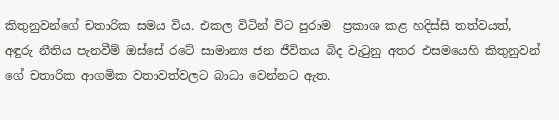කිතුනුවන්ගේ චතාරික සමය විය. එකල විටින් විට පුරාම  ප්‍රකාශ කළ හදිස්සි තත්වයත්, අඳුරු නීතිය පැනවීම් ඔස්සේ රටේ සාමාන්‍ය ජන ජීවිතය බිද වැටුනු අතර එසමයෙහි කිතුනුවන් ගේ චතාරික ආගමික වතාවත්වලට බාධා වෙන්නට ඇත.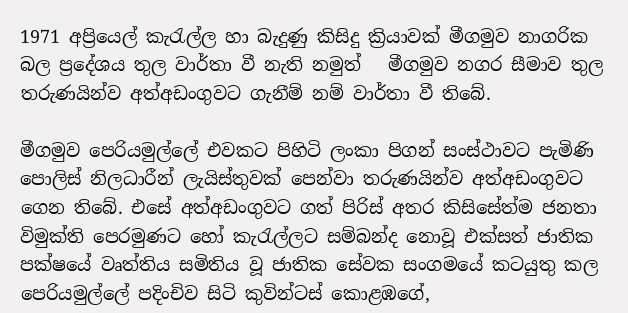1971 අප්‍රියෙල් කැරැල්ල හා බැදුණු කිසිදු ක්‍රියාවක් මීගමුව නාගරික බල ප්‍රදේශය තුල වාර්තා වී නැති නමුත්   මීගමුව නගර සීමාව තුල තරුණයින්ව අත්අඩංගුවට ගැනීම් නම් වාර්තා වී තිබේ.

මීගමුව පෙරියමුල්ලේ එවකට පිහිටි ලංකා පිගන් සංස්ථාවට පැමිණි පොලිස් නිලධාරීන් ලැයිස්තුවක් පෙන්වා තරුණයින්ව අත්අඩංගුවට ගෙන තිබේ. එසේ අත්අඩංගුවට ගත් පිරිස් අතර කිසිසේත්ම ජනතා විමුක්ති පෙරමුණට හෝ කැරැල්ලට සම්බන්ද නොවූ එක්සත් ජාතික පක්ෂයේ වෘත්තිය සමිතිය වූ ජාතික සේවක සංගමයේ කටයුතු කල පෙරියමුල්ලේ පදිංචිව සිටි කුවින්ටස් කොළඹගේ,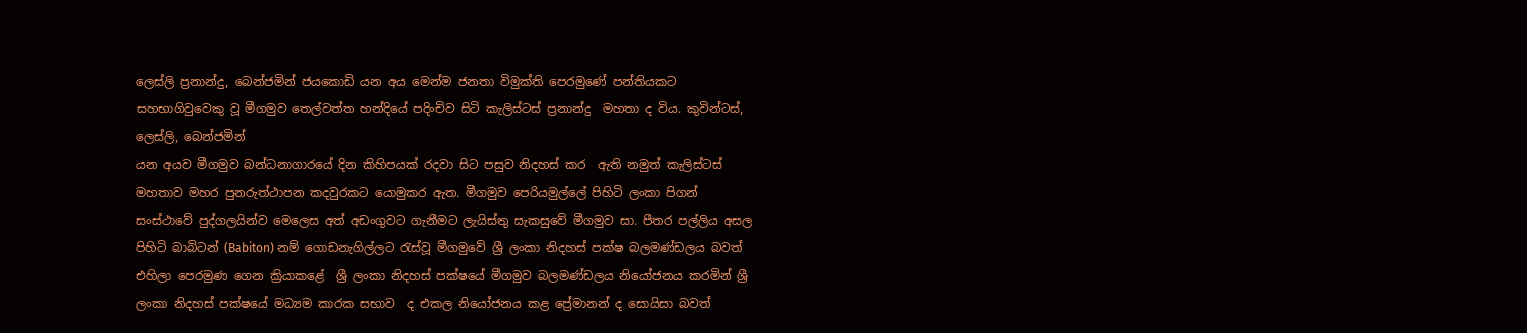ලෙස්ලි ප්‍රනාන්දු, බෙන්ජමින් ජයකොඩි යන අය මෙන්ම ජනතා විමුක්ති පෙරමුණේ පන්තියකට සහභාගිවුවෙකු වූ මීගමුව තෙල්වත්ත හන්දියේ පදිංචිව සිටි කැලිස්ටස් ප්‍රනාන්දු  මහතා ද විය. කුවින්ටස්, ලෙස්ලි, බෙන්ජමින්
යන අයව මීගමුව බන්ධනාගාරයේ දින කිහිපයක් රදවා සිට පසුව නිදහස් කර  ඇති නමුත් කැලිස්ටස් මහතාව මහර පුනරුත්ථාපන කදවුරකට යොමුකර ඇත. මීගමුව පෙරියමුල්ලේ පිහිටි ලංකා පිගන් සංස්ථාවේ පුද්ගලයින්ව මෙලෙස අත් අඩංගුවට ගැනීමට ලැයිස්තු සැකසුවේ මීගමුව සා. පීතර පල්ලිය අසල පිහිටි බාබිටන් (Babiton) නම් ගොඩනැගිල්ලට රැස්වූ මීගමුවේ ශ්‍රී ලංකා නිදහස් පක්ෂ බලමණ්ඩලය බවත් එහිලා පෙරමුණ ගෙන ක්‍රියාකළේ  ශ්‍රී ලංකා නිදහස් පක්ෂයේ මීගමුව බලමණ්ඩලය නියෝජනය කරමින් ශ්‍රී ලංකා නිදහස් පක්ෂයේ මධ්‍යම කාරක සභාව  ද එකල නියෝජනය කළ ප්‍රේමානන් ද සොයිසා බවත්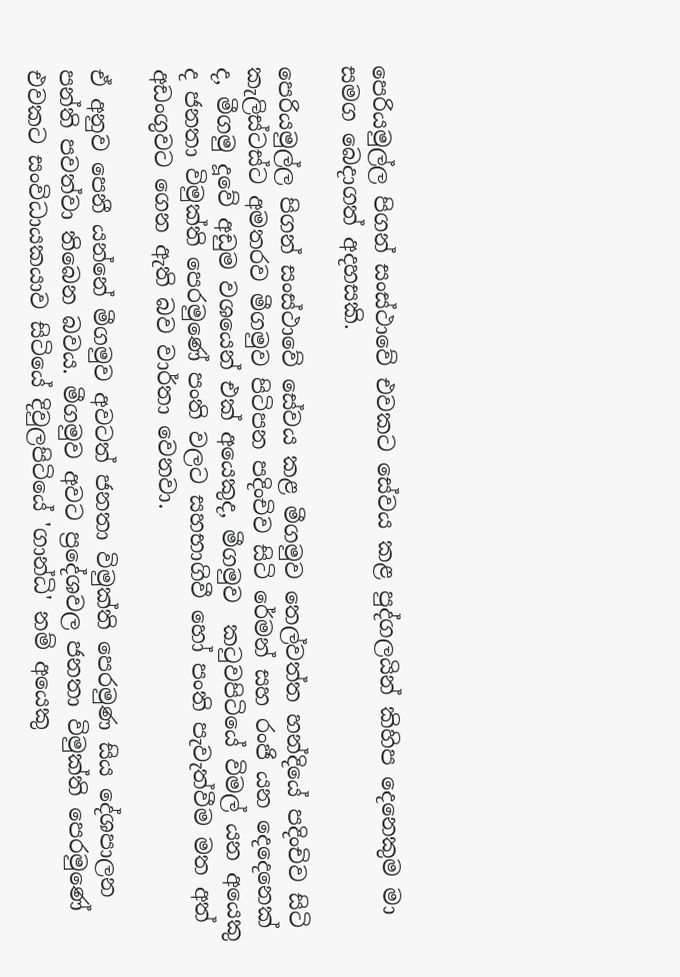පෙරියමුල්ල පිගන් සංස්ථාවේ එවකට සේවය කළ පුද්ගලයින් කිහිප දෙනෙකුම මා සමග බෙදාගත් අදහසකි.

පෙරියමුල්ල පිගන් සංස්ථාවේ සේවය කළ මීගමුව තෙල්වත්ත හන්දියේ පදිංචිව සිටි කැලිස්ටස්ට අමතරව මීගමුව පිටිපන පදිංචිව සිටි රේමන් සහ රංජි යන දෙදෙනෙක් ද, මීගමු දූවේ අඩුම වශයෙන් එක් අයෙකුද, මීගමුව  කටුවපිටියේ විමල් යන අයෙකු ද ජනතා විමුක්ති පෙරමුණේ පංති වලට සහභාගිවී හෝ පංති පැවැත්වීම මත අත් අඩංගුවට ගෙන ඇති බව වාර්තා වෙනවා.

ඒ අනුව පෙනී යන්නේ මීගමුව අවටත් ජනතා විමුක්ති පෙරමුණ සිය දේශපාලන පන්ති පවත්වා තිබෙන බවය. මීගමුව අවට ප්‍රදේශවල ජනතා විමුක්ති පෙරමුණේ එවකට සංවිධායකයාව සිටියේ දිවුලපිටියේ 'ගාන්ධි' නම් අයෙකු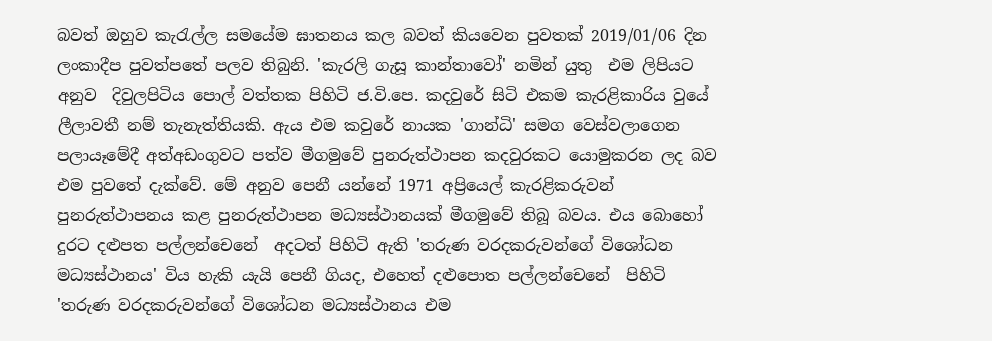බවත් ඔහුව කැරැල්ල සමයේම ඝාතනය කල බවත් කියවෙන පුවතක් 2019/01/06 දින ලංකාදීප පුවත්පතේ පලව තිබුනි. 'කැරලි ගැසූ කාන්තාවෝ' නමින් යුතු  එම ලිපියට අනුව  දිවුලපිටිය පොල් වත්තක පිහිටි ජ.වි.පෙ. කදවුරේ සිටි එකම කැරළිකාරිය වුයේ ලීලාවතී නම් තැනැත්තියකි. ඇය එම කවුරේ නායක 'ගාන්ධි' සමග වෙස්වලාගෙන පලායෑමේදී අත්අඩංගුවට පත්ව මීගමුවේ පුනරුත්ථාපන කදවුරකට යොමුකරන ලද බව එම පුවතේ දැක්වේ. මේ අනුව පෙනී යන්නේ 1971 අප්‍රියෙල් කැරළිකරුවන්  පුනරුත්ථාපනය කළ පුනරුත්ථාපන මධ්‍යස්ථානයක් මීගමුවේ තිබූ බවය. එය බොහෝ දුරට දළුපත පල්ලන්චෙනේ  අදටත් පිහිටි ඇති 'තරුණ වරදකරුවන්ගේ විශෝධන මධ්‍යස්ථානය' විය හැකි යැයි පෙනී ගියද, එහෙත් දළුපොත පල්ලන්චෙනේ  පිහිටි 'තරුණ වරදකරුවන්ගේ විශෝධන මධ්‍යස්ථානය එම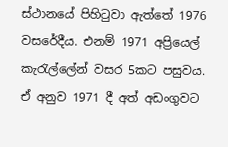ස්ථානයේ පිහිටුවා ඇත්තේ 1976 වසරේදීය. එනම් 1971 අප්‍රියෙල් කැරැල්ලේන් වසර 5කට පසුවය.
ඒ අනුව 1971 දී අත් අඩංගුවට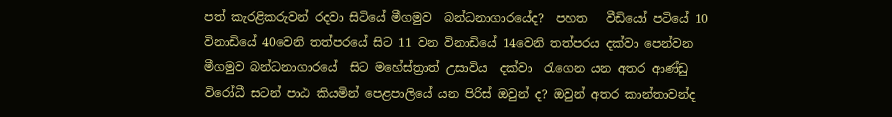පත් කැරළිකරුවන් රදවා සිටියේ මීගමුව  බන්ධනාගාරයේද?  පහත   වීඩියෝ පටියේ 10 විනාඩියේ 40වෙනි තත්පරයේ සිට 11 වන විනාඩියේ 14වෙනි තත්පරය දක්වා පෙන්වන මීගමුව බන්ධනාගාරයේ  සිට මහේස්ත්‍රාත් උසාවිය  දක්වා  රැගෙන යන අතර ආණ්ඩු විරෝධී සටන් පාඨ කියමින් පෙළපාලියේ යන පිරිස් ඔවුන් ද? ඔවුන් අතර කාන්තාවන්ද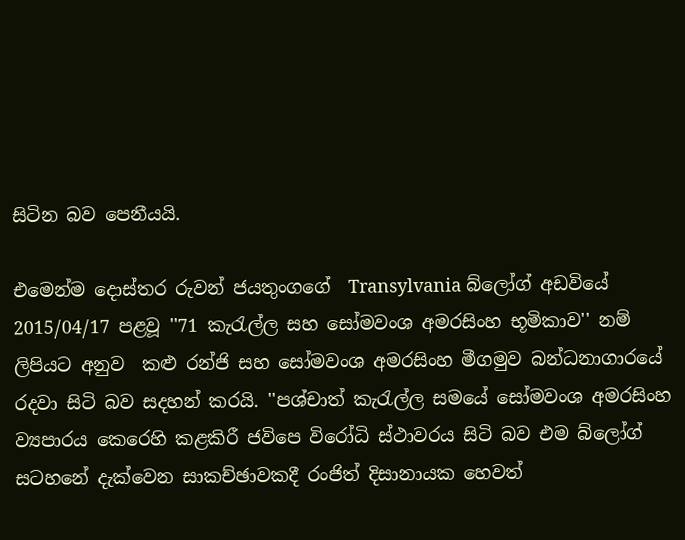සිටින බව පෙනීයයි.

එමෙන්ම දොස්තර රුවන් ජයතුංගගේ  Transylvania බ්ලෝග් අඩවියේ 2015/04/17 පළවූ ''71 කැරැල්ල සහ සෝමවංශ අමරසිංහ භූමිකාව'' නම් ලිපියට අනුව  කළු රන්ජි සහ සෝමවංශ අමරසිංහ මීගමුව බන්ධනාගාරයේ රදවා සිටි බව සදහන් කරයි. ''පශ්චාත් කැරැල්ල සමයේ සෝමවංශ අමරසිංහ ව්‍යපාරය කෙරෙහි කළකිරී ජවිපෙ විරෝධි ස්ථාවරය සිටි බව එම බ්ලෝග් සටහනේ දැක්වෙන සාකච්ඡාවකදී රංජිත් දිසානායක හෙවත්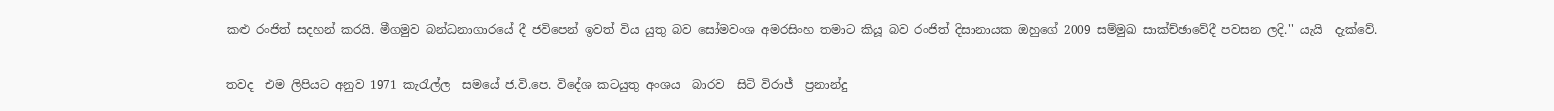කළු රංජිත් සදහන් කරයි. මීගමුව බන්ධනාගාරයේ දී ජවිපෙන් ඉවත් විය යුතු බව සෝමවංශ අමරසිංහ තමාට කියූ බව රංජිත් දිසානායක ඔහුගේ 2009 සම්මුඛ සාක්ච්ඡාවේදී පවසන ලදි.'' යැයි  දැක්වේ.

තවද  එම ලිපියට අනුව 1971 කැරැල්ල  සමයේ ජ.වි.පෙ. විදේශ කටයුතු අංශය  බාරව  සිටි විරාජ්  ප්‍රනාන්දු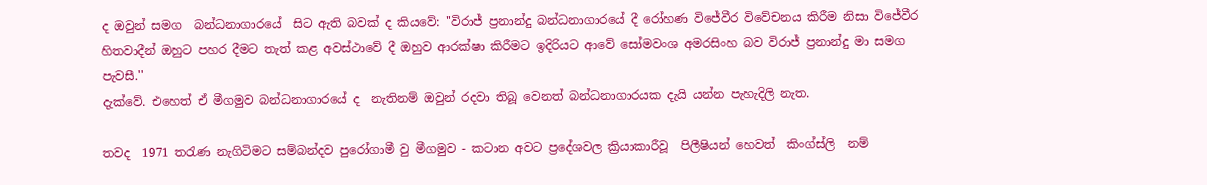ද ඔවුන් සමග  බන්ධනාගාරයේ  සිට ඇති බවක් ද කියවේ: ''විරාජ් ප්‍රනාන්දු බන්ධනාගාරයේ දී රෝහණ විජේවීර විවේචනය කිරීම නිසා විජේවීර හිතවාදීන් ඔහුට පහර දීමට තැත් කළ අවස්ථාවේ දී ඔහුව ආරක්ෂා කිරීමට ඉදිරියට ආවේ සෝමවංශ අමරසිංහ බව විරාජ් ප්‍රනාන්දු මා සමග පැවසී.''
දැක්වේ. එහෙත් ඒ මීගමුව බන්ධනාගාරයේ ද  නැතිනම් ඔවුන් රදවා තිබූ වෙනත් බන්ධනාගාරයක දැයි යන්න පැහැදිලි නැත.

තවද  1971 තරැණ නැගිටිමට සම්බන්දව පුරෝගාමී වු මීගමුව - කටාන අවට ප්‍රදේශවල ක්‍රියාකාරීවූ  පිලීෂියන් හෙවත්  කිංග්ස්ලි  නම්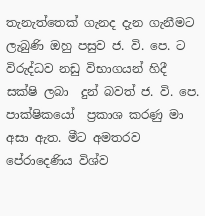තැනැත්තෙක් ගැනද දැන ගැනීමට ලැබුණි ඔහු පසුව ජ. වි. පෙ. ට  විරුද්ධව නඩු විභාගයන් හිදී සක්ෂි ලබා  දුන් බවත් ජ. වි. පෙ. පාක්ෂිකයෝ  ප්‍රකාශ කරණු මා අසා ඇත. මීට අමතරව  පේරාදෙණිය විශ්ව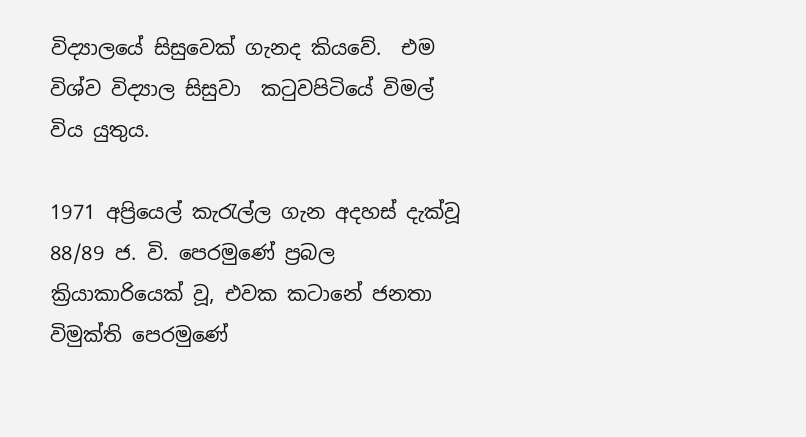විද්‍යාලයේ සිසුවෙක් ගැනද කියවේ.  එම විශ්ව විද්‍යාල සිසුවා  කටුවපිටියේ විමල් විය යුතුය.

1971 අප්‍රියෙල් කැරැල්ල ගැන අදහස් දැක්වූ 88/89 ජ. වි. පෙරමුණේ ප්‍රබල ක්‍රියාකාරියෙක් වූ, එවක කටානේ ජනතා විමුක්ති පෙරමුණේ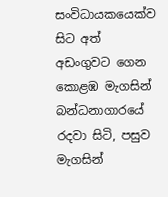සංවිධායකයෙක්ව සිට අත් අඩංගුවට ගෙන කොළඹ මැගසින් බන්ධනාගාරයේ රදවා සිටි, පසුව මැගසින්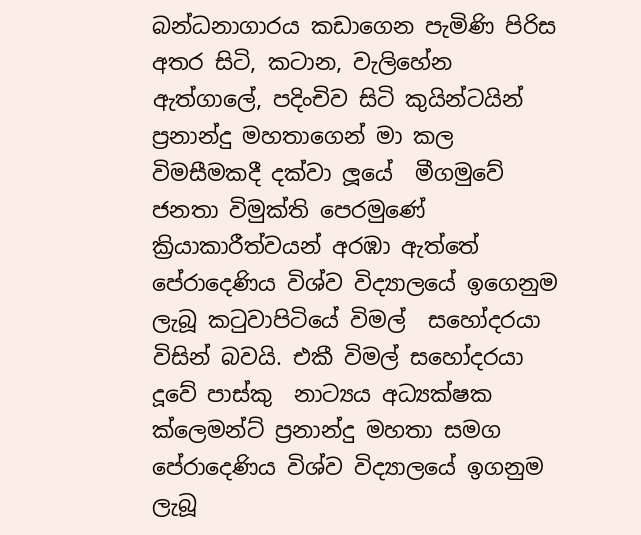බන්ධනාගාරය කඩාගෙන පැමිණි පිරිස අතර සිටි, කටාන, වැලිහේන ඇත්ගාලේ, පදිංචිව සිටි කුයින්ටයින් ප්‍රනාන්දු මහතාගෙන් මා කල විමසීමකදී දක්වා ලූයේ  මීගමුවේ ජනතා විමුක්ති පෙරමුණේ ක්‍රියාකාරීත්වයන් අරඹා ඇත්තේ පේරාදෙණිය විශ්ව විද්‍යාලයේ ඉගෙනුම ලැබූ කටුවාපිටියේ විමල්  සහෝදරයා විසින් බවයි. එකී විමල් සහෝදරයා දූවේ පාස්කු  නාට්‍යය අධ්‍යක්ෂක ක්ලෙමන්ට් ප්‍රනාන්දු මහතා සමග පේරාදෙණිය විශ්ව විද්‍යාලයේ ඉගනුම ලැබූ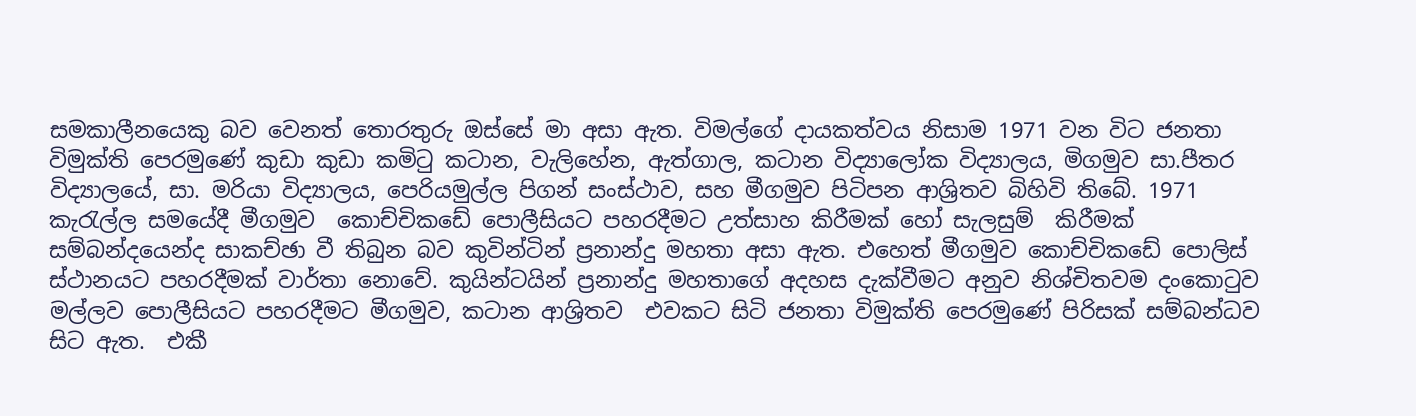සමකාලීනයෙකු බව වෙනත් තොරතුරු ඔස්සේ මා අසා ඇත. විමල්ගේ දායකත්වය නිසාම 1971 වන විට ජනතා විමුක්ති පෙරමුණේ කුඩා කුඩා කමිටු කටාන, වැලිහේන, ඇත්ගාල, කටාන විද්‍යාලෝක විද්‍යාලය, මිගමුව සා.පීතර විද්‍යාලයේ, සා. මරියා විද්‍යාලය, පෙරියමුල්ල පිගන් සංස්ථාව, සහ මීගමුව පිටිපන ආශ්‍රිතව බිහිවි තිබේ. 1971 කැරැල්ල සමයේදී මීගමුව  කොච්චිකඩේ පොලීසියට පහරදීමට උත්සාහ කිරීමක් හෝ සැලසුම්  කිරීමක් සම්බන්දයෙන්ද සාකච්ඡා වී තිබුන බව කුවින්ටින් ප්‍රනාන්දු මහතා අසා ඇත. එහෙත් මීගමුව කොච්චිකඩේ පොලිස් ස්ථානයට පහරදීමක් වාර්තා නොවේ. කුයින්ටයින් ප්‍රනාන්දු මහතාගේ අදහස දැක්වීමට අනුව නිශ්චිතවම දංකොටුව මල්ලව පොලීසියට පහරදීමට මීගමුව, කටාන ආශ්‍රිතව  එවකට සිටි ජනතා විමුක්ති පෙරමුණේ පිරිසක් සම්බන්ධව සිට ඇත.  එකී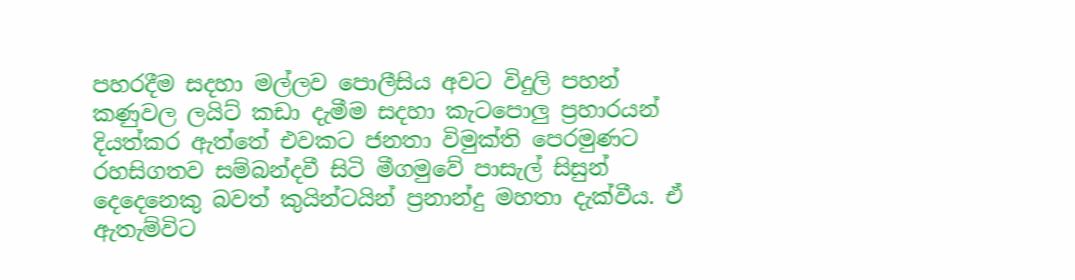පහරදීම සදහා මල්ලව පොලීසිය අවට විදුලි පහන් කණුවල ලයිට් කඩා දැමීම සදහා කැටපොලු ප්‍රහාරයන් දියත්කර ඇත්තේ එවකට ජනතා විමුක්ති පෙරමුණට රහසිගතව සම්බන්දවී සිටි මීගමුවේ පාසැල් සිසුන් දෙදෙනෙකු බවත් කුයින්ටයින් ප්‍රනාන්දු මහතා දැක්වීය. ඒ ඇතැම්විට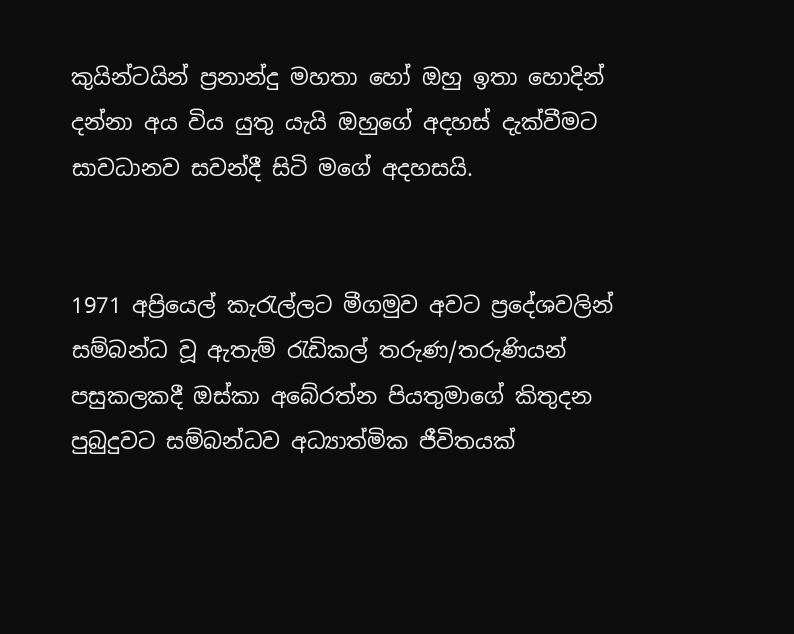කුයින්ටයින් ප්‍රනාන්දු මහතා හෝ ඔහු ඉතා හොදින් දන්නා අය විය යුතු යැයි ඔහුගේ අදහස් දැක්වීමට සාවධානව සවන්දී සිටි මගේ අදහසයි.


1971 අප්‍රියෙල් කැරැල්ලට මීගමුව අවට ප්‍රදේශවලින් සම්බන්ධ වූ ඇතැම් රැඩිකල් තරුණ/තරුණියන් පසුකලකදී ඔස්කා අබේරත්න පියතුමාගේ කිතුදන පුබුදුවට සම්බන්ධව අධ්‍යාත්මික ජීවිතයක්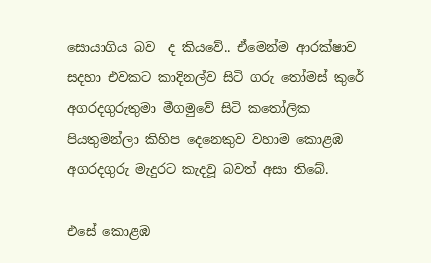සොයාගිය බව  ද කියවේ.. ඒමෙන්ම ආරක්ෂාව සදහා එවකට කාදිනල්ව සිටි ගරු තෝමස් කුරේ අගරදගුරුතුමා මීගමුවේ සිටි කතෝලික පියතුමන්ලා කිහිප දෙනෙකුව වහාම කොළඹ  අගරදගුරු මැදුරට කැදවූ බවත් අසා තිබේ.

එසේ කොළඹ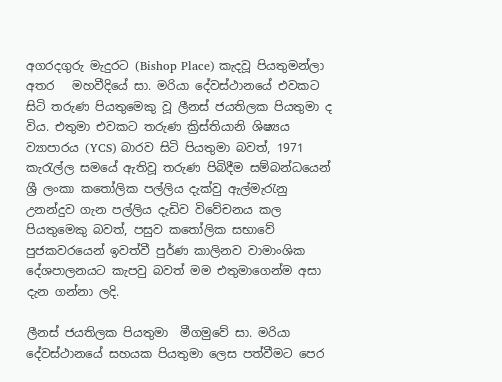අගරදගුරු මැදුරට (Bishop Place) කැදවූ පියතුමන්ලා අතර   මහවීදියේ සා. මරියා දේවස්ථානයේ එවකට සිටි තරුණ පියතුමෙකු වූ ලීනස් ජයතිලක පියතුමා ද විය. එතුමා එවකට තරුණ ක්‍රිස්තියානි ශිෂ්‍යය ව්‍යාපාරය (YCS) බාරව සිටි පියතුමා බවත්, 1971 කැරැල්ල සමයේ ඇතිවූ තරුණ පිබිදීම සම්බන්ධයෙන් ශ්‍රී ලංකා කතෝලික පල්ලිය දැක්වු ඇල්මැරැනු උනන්දුව ගැන පල්ලිය දැඩිව විවේචනය කල පියතුමෙකු බවත්, පසුව කතෝලික සභාවේ පුජකවරයෙන් ඉවත්වී පුර්ණ කාලිනව වාමාංශික දේශපාලනයට කැපවු බවත් මම එතුමාගෙන්ම අසා  දැන ගන්නා ලදි.

ලීනස් ජයතිලක පියතුමා  මීගමුවේ සා. මරියා දේවස්ථානයේ සහයක පියතුමා ලෙස පත්වීමට පෙර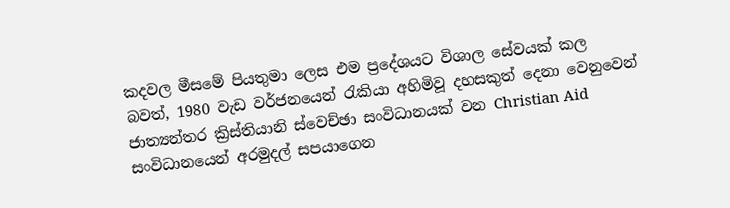කදවල මීසමේ පියතුමා ලෙස එම ප්‍රදේශයට විශාල සේවයක් කල බවත්, 1980 වැඩ වර්ජනයෙන් රැකියා අහිමිවූ දහසකුත් දෙනා වෙනුවෙන් ජාත්‍යන්තර ක්‍රිස්තියානි ස්වෙච්ඡා සංවිධානයක් වන Christian Aid සංවිධානයෙන් අරමුදල් සපයාගෙන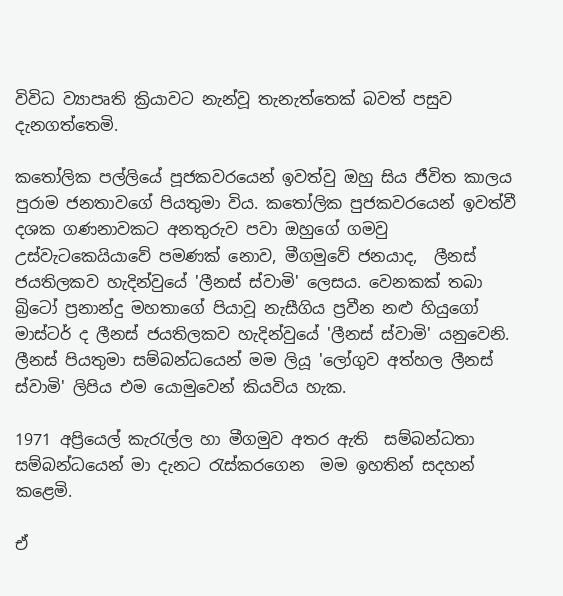විවිධ ව්‍යාපෘති ක්‍රියාවට නැන්වූ තැනැත්තෙක් බවත් පසුව දැනගත්තෙමි.

කතෝලික පල්ලියේ පූජකවරයෙන් ඉවත්වු ඔහු සිය ජීවිත කාලය පුරාම ජනතාවගේ පියතුමා විය. කතෝලික පුජකවරයෙන් ඉවත්වී දශක ගණනාවකට අනතුරුව පවා ඔහුගේ ගමවු උස්වැටකෙයියාවේ පමණක් නොව, මීගමුවේ ජනයාද,  ලීනස් ජයතිලකව හැදින්වුයේ 'ලීනස් ස්වාමි' ලෙසය. වෙනකක් තබා බ්‍රිටෝ ප්‍රනාන්දු මහතාගේ පියාවූ නැසීගිය ප්‍රවීන නළු හියුගෝ මාස්‍ටර් ද ලීනස් ජයතිලකව හැදින්වුයේ 'ලීනස් ස්වාමි' යනුවෙනි. ලීනස් පියතුමා සම්බන්ධයෙන් මම ලියූ 'ලෝගුව අත්හල ලීනස් ස්වාමි' ලිපිය එම යොමුවෙන් කියවිය හැක.

1971 අප්‍රියෙල් කැරැල්ල හා මීගමුව අතර ඇති  සම්බන්ධතා සම්බන්ධයෙන් මා දැනට රැස්කරගෙන  මම ඉහතින් සදහන් කළෙමි.

ඒ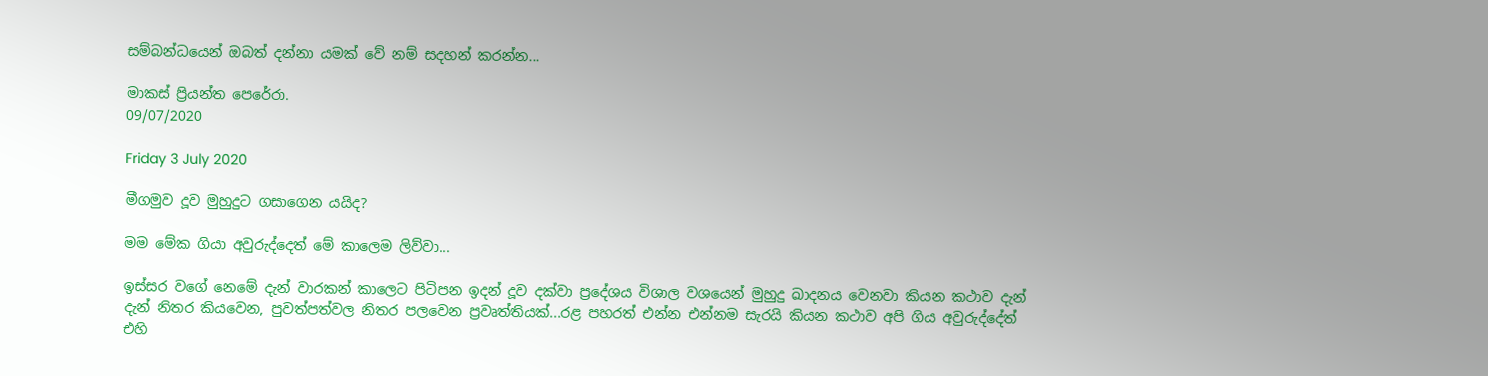සම්බන්ධයෙන් ඔබත් දන්නා යමක් වේ නම් සදහන් කරන්න...

මාකස් ප්‍රියන්ත පෙරේරා.
09/07/2020

Friday 3 July 2020

මීගමුව දූව මුහුදුට ගසාගෙන යයිද?

මම මේක ගියා අවුරුද්දෙත් මේ කාලෙම ලිව්වා...

ඉස්සර වගේ නෙමේ දැන් වාරකන් කාලෙට පිටිපන ඉදන් දූව දක්වා ප්‍රදේශය විශාල වශයෙන් මුහුදු ඛාදනය වෙනවා කියන කථාව දැන් දැන් නිතර කියවෙන, පුවත්පත්වල නිතර පලවෙන ප්‍රවෘත්තියක්...රළ පහරත් එන්න එන්නම සැරයි කියන කථාව අපි ගිය අවුරුද්දේත් එහි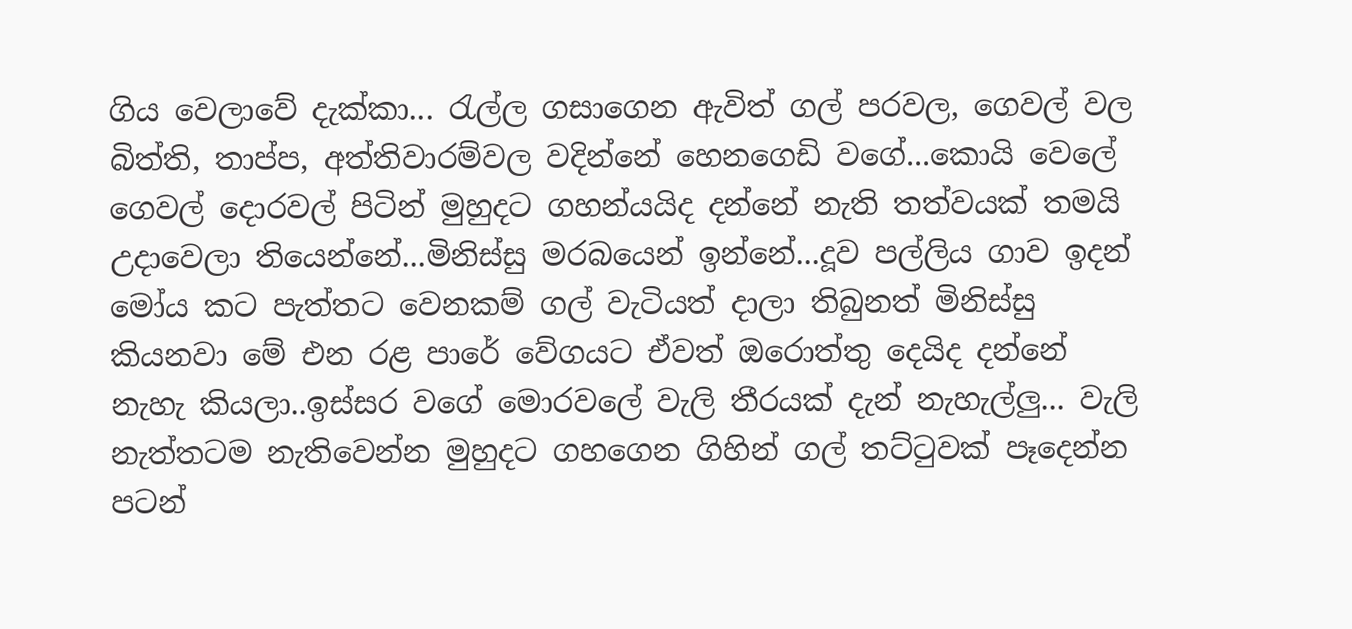ගිය වෙලාවේ දැක්කා... රැල්ල ගසාගෙන ඇවිත් ගල් පරවල, ගෙවල් වල බිත්ති, තාප්ප, අත්තිවාරම්වල වදින්නේ හෙනගෙඩි වගේ...කොයි වෙලේ ගෙවල් දොරවල් පිටින් මුහුදට ගහන්යයිද දන්නේ නැති තත්වයක් තමයි උදාවෙලා තියෙන්නේ...මිනිස්සු මරබයෙන් ඉන්නේ...දූව පල්ලිය ගාව ඉදන් මෝය කට පැත්තට වෙනකම් ගල් වැටියත් දාලා තිබුනත් මිනිස්සු කියනවා මේ එන රළ පාරේ වේගයට ඒවත් ඔරොත්තු දෙයිද දන්නේ නැහැ කියලා..ඉස්සර වගේ මොරවලේ වැලි තීරයක් දැන් නැහැල්ලු... වැලි නැත්තටම නැතිවෙන්න මුහුදට ගහගෙන ගිහින් ගල් තට්ටුවක් පෑදෙන්න පටන්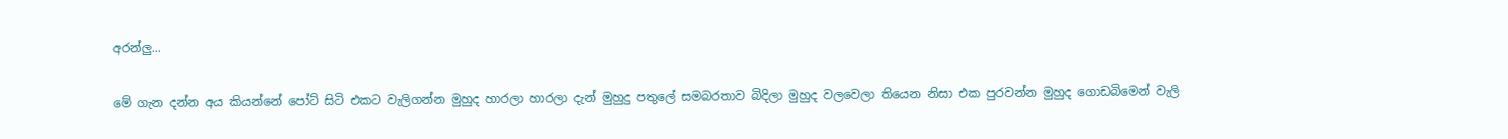අරන්ලු...

මේ ගැන දන්න අය කියන්නේ පෝට් සිටි එකට වැලිගන්න මුහුද හාරලා හාරලා දැන් මුහුදු පතුලේ සමබරතාව බිදිලා මුහුද වලවෙලා තියෙන නිසා එක පුරවන්න මුහුද ගොඩබිමෙන් වැලි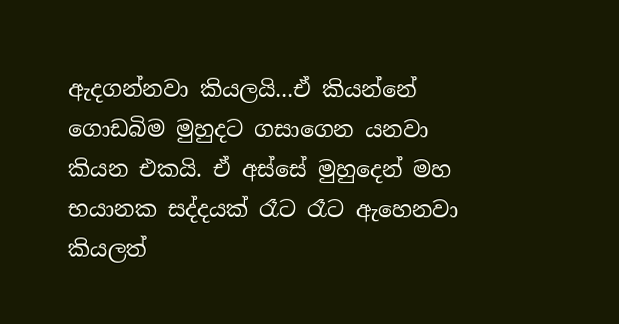ඇදගන්නවා කියලයි...ඒ කියන්නේ ගොඩබිම මුහුදට ගසාගෙන යනවා කියන එකයි. ඒ අස්සේ මුහුදෙන් මහ භයානක සද්දයක් රෑට රෑට ඇහෙනවා කියලත්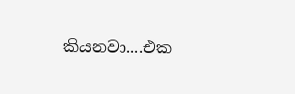කියනවා....එක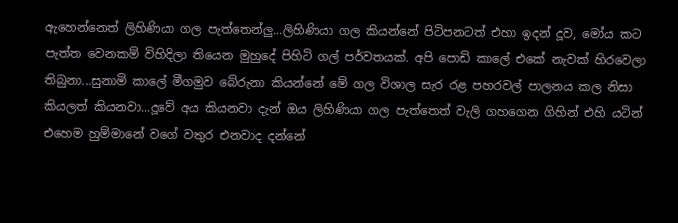ඇහෙන්නෙත් ලිහිණියා ගල පැත්තෙන්ලු...ලිහිණියා ගල කියන්නේ පිටිපනටත් එහා ඉදන් දූව, මෝය කට පැත්ත වෙනකම් විහිදිලා තියෙන මුහුදේ පිහිටි ගල් පර්වතයක්. අපි පොඩි කාලේ එකේ නැවක් හිරවෙලා තිබුනා...සුනාමි කාලේ මීගමුව බේරුනා කියන්නේ මේ ගල විශාල සැර රළ පහරවල් පාලනය කල නිසා කියලත් කියනවා...දූවේ අය කියනවා දැන් ඔය ලිහිණියා ගල පැත්තෙත් වැලි ගහගෙන ගිහින් එහි යටින් එහෙම හුම්මානේ වගේ වතුර එනවාද දන්නේ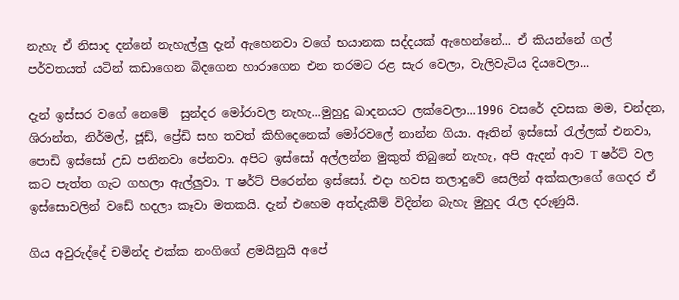නැහැ ඒ නිසාද දන්නේ නැහැල්ලු දැන් ඇහෙනවා වගේ භයානක සද්දයක් ඇහෙන්නේ... ඒ කියන්නේ ගල් පර්වතයත් යටින් කඩාගෙන බිදගෙන හාරාගෙන එන තරමට රළ සැර වෙලා, වැලිවැටිය දියවෙලා...

දැන් ඉස්සර වගේ නෙමේ  සුන්දර මෝරාවල නැහැ...මුහුදු ඛාදනයට ලක්වෙලා...1996 වසරේ දවසක මම, චන්දන, ශිරාන්ත, නිර්මල්, ජූඩ්, ප්‍රේඩි සහ තවත් කිහිදෙනෙක් මෝරවලේ නාන්න ගියා. ඈතින් ඉස්සෝ රැල්ලක් එනවා, පොඩි ඉස්සෝ උඩ පනිනවා පේනවා. අපිට ඉස්සෝ අල්ලන්න මුකුත් තිබුනේ නැහැ, අපි ඇදන් ආව T ෂර්ට් වල කට පැත්ත ගැට ගහලා ඇල්ලුවා. T ෂර්ට් පිරෙන්න ඉස්සෝ. එදා හවස තලාදුවේ සෙලින් අක්කලාගේ ගෙදර ඒ ඉස්සොවලින් වඩේ හදලා කෑවා මතකයි. දැන් එහෙම අත්දැකීම් විදින්න බැහැ මුහුද රැල දරුණුයි.

ගිය අවුරුද්දේ චමින්ද එක්ක නංගිගේ ළමයිනුයි අපේ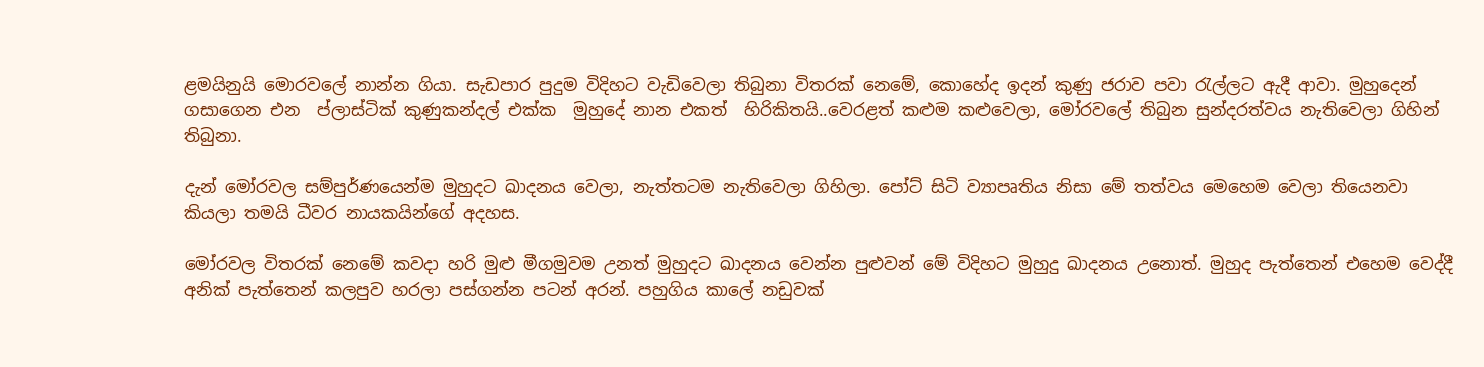ළමයිනුයි මොරවලේ නාන්න ගියා. සැඩපාර පුදුම විදිහට වැඩිවෙලා තිබුනා විතරක් නෙමේ, කොහේද ඉදන් කුණු ජරාව පවා රැල්ලට ඇදී ආවා. මුහුදෙන්  ගසාගෙන එන  ප්ලාස්ටික් කුණුකන්දල් එක්ක  මුහුදේ නාන එකත්  හිරිකිතයි..වෙරළත් කළුම කළුවෙලා, මෝරවලේ තිබුන සුන්දරත්වය නැතිවෙලා ගිහින් තිබුනා.

දැන් මෝරවල සම්පුර්ණයෙන්ම මුහුදට ඛාදනය වෙලා, නැත්තටම නැතිවෙලා ගිහිලා. පෝට් සිටි ව්‍යාපෘතිය නිසා මේ තත්වය මෙහෙම වෙලා තියෙනවා කියලා තමයි ධීවර නායකයින්ගේ අදහස.

මෝරවල විතරක් නෙමේ කවදා හරි මුළු මීගමුවම උනත් මුහුදට ඛාදනය වෙන්න පුළුවන් මේ විදිහට මුහුදු ඛාදනය උනොත්. මුහුද පැත්තෙන් එහෙම වෙද්දී අනික් පැත්තෙන් කලපුව හරලා පස්ගන්න පටන් අරන්. පහුගිය කාලේ නඩුවක්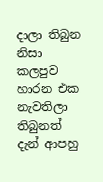දාලා තිබුන නිසා කලපුව හාරන එක නැවතිලා තිබුනත් දැන් ආපහු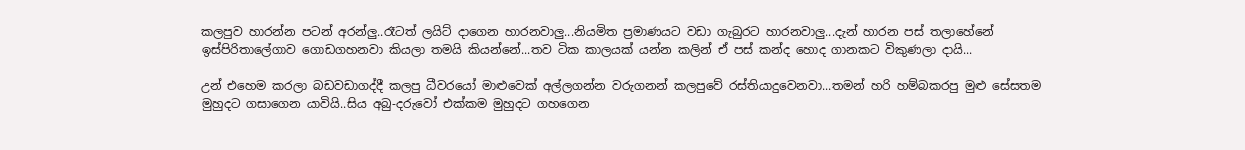කලපුව හාරන්න පටන් අරන්ලු..රෑටත් ලයිට් දාගෙන හාරනවාලු...නියමිත ප්‍රමාණයට වඩා ගැබුරට හාරනවාලු...දැන් හාරන පස් තලාහේනේ ඉස්පිරිතාලේගාව ගොඩගහනවා කියලා තමයි කියන්නේ...තව ටික කාලයක් යන්න කලින් ඒ පස් කන්ද හොද ගානකට විකුණලා දායි...

උන් එහෙම කරලා බඩවඩාගද්දී කලපු ධීවරයෝ මාළුවෙක් අල්ලගන්න වරුගනන් කලපුවේ රස්තියාදුවෙනවා...තමන් හරි හම්බකරපු මුළු සේසතම මුහුදට ගසාගෙන යාවියි..සිය අබු-දරුවෝ එක්කම මුහුදට ගහගෙන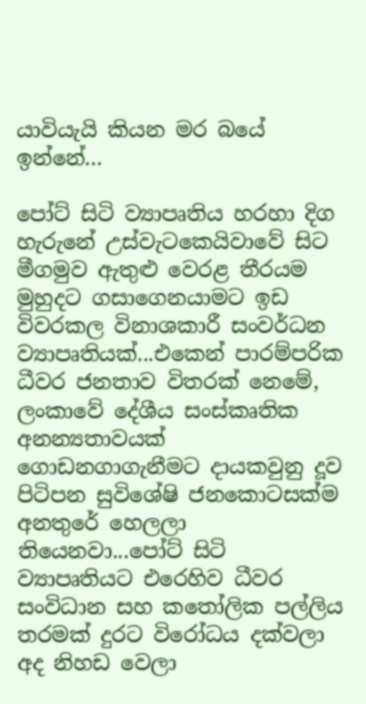යාවියැයි කියන මර බයේ ඉන්නේ...

පෝට් සිටි ව්‍යාපෘතිය හරහා දිග හැරුනේ උස්වැටකෙයිවාවේ සිට මීගමුව ඇතුළු වෙරළ තීරයම මුහුදට ගසාගෙනයාමට ඉඩ විවරකල විනාශකාරී සංවර්ධන ව්‍යාපෘතියක්...එකෙන් පාරම්පරික ධීවර ජනතාව විතරක් නෙමේ, ලංකාවේ දේශීය සංස්කෘතික අනන්‍යතාවයක් ගොඩනගාගැනීමට දායකවුනු දූව පිටිපන සුවිශේෂි ජනකොටසක්ම අනතුරේ හෙලලා තියෙනවා...පෝට් සිටි ව්‍යාපෘතියට එරෙහිව ධීවර සංවිධාන සහ කතෝලික පල්ලිය තරමක් දුරට විරෝධය දක්වලා අද නිහඩ වෙලා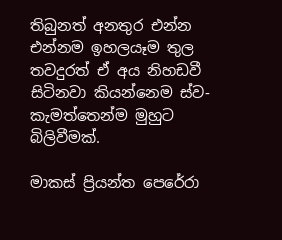තිබුනත් අනතුර එන්න එන්නම ඉහලයෑම තුල තවදුරත් ඒ අය නිහඩවී සිටිනවා කියන්නෙම ස්ව-කැමත්තෙන්ම මුහුට බිලිවීමක්.

මාකස් ප්‍රියන්ත පෙරේරා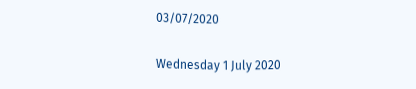03/07/2020

Wednesday 1 July 2020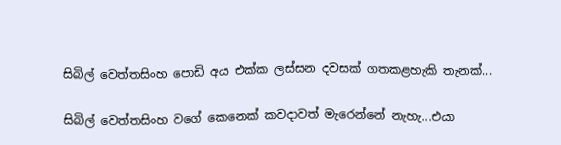සිබිල් වෙත්තසිංහ පොඩි අය එක්ක ලස්සන දවසක් ගතකළහැකි තැනක්...

සිබිල් වෙත්තසිංහ වගේ කෙනෙක් කවදාවත් මැරෙන්නේ නැහැ...එයා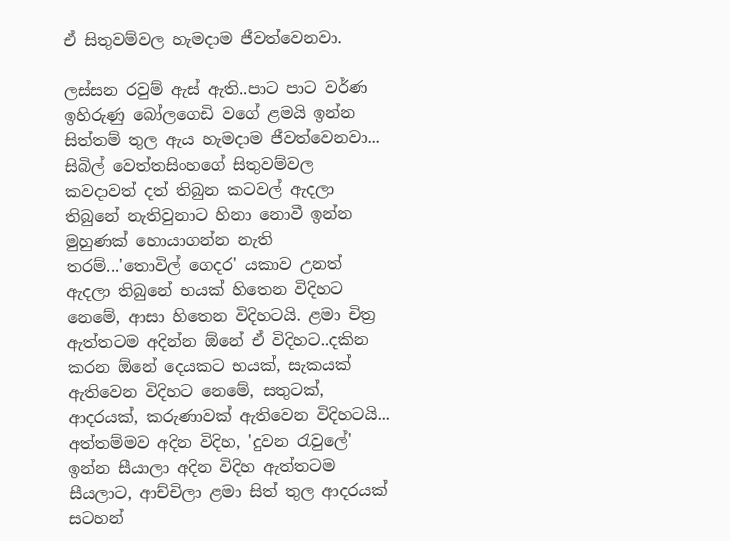ඒ සිතුවම්වල හැමදාම ජීවත්වෙනවා.

ලස්සන රවුම් ඇස් ඇති..පාට පාට වර්ණ ඉහිරුණු බෝලගෙඩි වගේ ළමයි ඉන්න සිත්තම් තුල ඇය හැමදාම ජීවත්වෙනවා... සිබිල් වෙත්තසිංහගේ සිතුවම්වල කවදාවත් දත් තිබුන කටවල් ඇදලා තිබුනේ නැතිවුනාට හිනා නොවී ඉන්න මුහුණක් හොයාගන්න නැති තරම්...'තොවිල් ගෙදර' යකාව උනත් ඇදලා තිබුනේ භයක් හිතෙන විදිහට නෙමේ, ආසා හිතෙන විදිහටයි. ළමා චිත්‍ර ඇත්තටම අදින්න ඕනේ ඒ විදිහට..දකින කරන ඕනේ දෙයකට භයක්, සැකයක් ඇතිවෙන විදිහට නෙමේ, සතුටක්, ආදරයක්, කරුණාවක් ඇතිවෙන විදිහටයි... අත්තම්මව අදින විදිහ, 'දුවන රැවුලේ' ඉන්න සීයාලා අදින විදිහ ඇත්තටම සීයලාට, ආච්චිලා ළමා සිත් තුල ආදරයක් සටහන්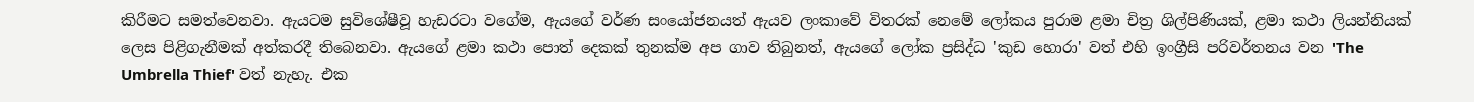කිරීමට සමත්වෙනවා. ඇයටම සුවිශේෂීවූ හැඩරටා වගේම, ඇයගේ වර්ණ සංයෝජනයත් ඇයව ලංකාවේ විතරක් නෙමේ ලෝකය පුරාම ළමා චිත්‍ර ශිල්පිණියක්, ළමා කථා ලියන්නියක් ලෙස පිළිගැනීමක් අත්කරදී තිබෙනවා. ඇයගේ ළමා කථා පොත් දෙකක් තුනක්ම අප ගාව තිබුනත්, ඇයගේ ලෝක ප්‍රසිද්ධ 'කුඩ හොරා' වත් එහි ඉංග්‍රීසි පරිවර්තනය වන 'The Umbrella Thief' වත් නැහැ. එක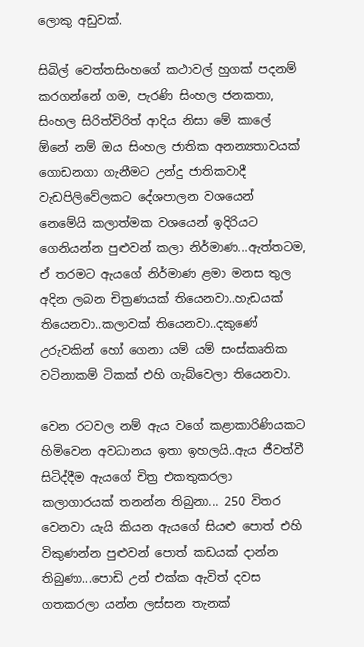ලොකු අඩුවක්.

සිබිල් වෙත්තසිංහගේ කථාවල් හුගක් පදනම් කරගන්නේ ගම, පැරණි සිංහල ජනකතා, සිංහල සිරිත්විරිත් ආදිය නිසා මේ කාලේ ඕනේ නම් ඔය සිංහල ජාතික අනන්‍යතාවයක් ගොඩනගා ගැනීමට උන්දු ජාතිකවාදී වැඩපිලිවේලකට දේශපාලන වශයෙන් නෙමේයි කලාත්මක වශයෙන් ඉදිරියට ගෙනියන්න පුළුවන් කලා නිර්මාණ...ඇත්තටම, ඒ තරමට ඇයගේ නිර්මාණ ළමා මනස තුල අදින ලබන චිත්‍රණයක් තියෙනවා..හැඩයක් තියෙනවා..කලාවක් තියෙනවා..දකුණේ උරුවකින් හෝ ගෙනා යම් යම් සංස්කෘතික වටිනාකම් ටිකක් එහි ගැබ්වෙලා තියෙනවා.

වෙන රටවල නම් ඇය වගේ කළාකාරිණියකට හිමිවෙන අවධානය ඉතා ඉහලයි..ඇය ජීවත්වී සිටිද්දීම ඇයගේ චිත්‍ර එකතුකරලා කලාගාරයක් තනන්න තිබුනා... 250 විතර වෙනවා යැයි කියන ඇයගේ සියළු පොත් එහි විකුණන්න පුළුවන් පොත් කඩයක් දාන්න තිබුණා...පොඩි උන් එක්ක ඇවිත් දවස ගතකරලා යන්න ලස්සන තැනක්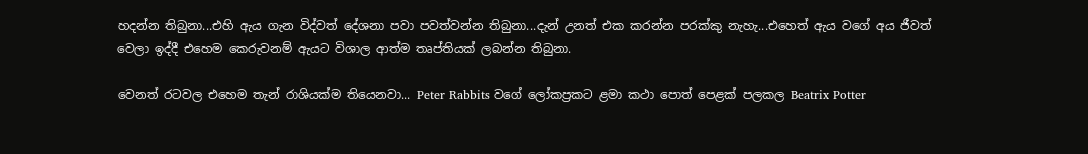හදන්න තිබුනා...එහි ඇය ගැන විද්වත් දේශනා පවා පවත්වන්න තිබුනා...දැන් උනත් එක කරන්න පරක්කු නැහැ...එහෙත් ඇය වගේ අය ජීවත් වෙලා ඉද්දී එහෙම කෙරුවනම් ඇයට විශාල ආත්ම තෘප්තියක් ලබන්න තිබුනා.

වෙනත් රටවල එහෙම තැන් රාශියක්ම තියෙනවා... Peter Rabbits වගේ ලෝකප්‍රකට ළමා කථා පොත් පෙළක් පලකල Beatrix Potter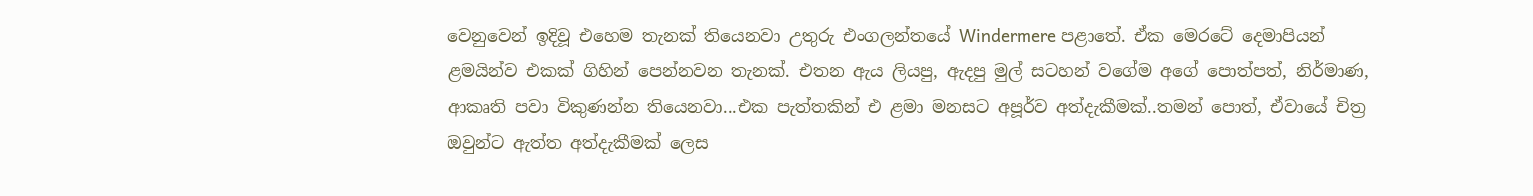වෙනුවෙන් ඉදිවූ එහෙම තැනක් තියෙනවා උතුරු එංගලන්තයේ Windermere පළාතේ. ඒක මෙරටේ දෙමාපියන් ළමයින්ව එකක් ගිහින් පෙන්නවන තැනක්. එතන ඇය ලියපු, ඇදපු මුල් සටහන් වගේම අගේ පොත්පත්, නිර්මාණ, ආකෘති පවා විකුණන්න තියෙනවා...එක පැත්තකින් එ ළමා මනසට අපූර්ව අත්දැකීමක්..තමන් පොත්, ඒවායේ චිත්‍ර ඔවුන්ට ඇත්ත අත්දැකීමක් ලෙස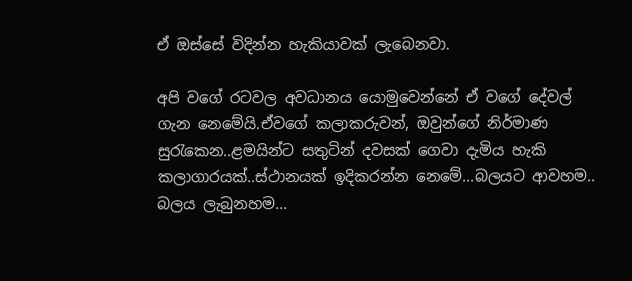ඒ ඔස්සේ විදින්න හැකියාවක් ලැබෙනවා.

අපි වගේ රටවල අවධානය යොමුවෙන්නේ ඒ වගේ දේවල් ගැන නෙමේයි.ඒවගේ කලාකරුවන්, ඔවුන්ගේ නිර්මාණ සුරැකෙන..ළමයින්ට සතුටින් දවසක් ගෙවා දැමිය හැකි කලාගාරයක්..ස්ථානයක් ඉදිකරන්න නෙමේ...බලයට ආවහම.. බලය ලැබුනහම...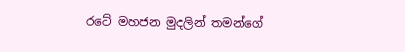රටේ මහජන මුදලින් තමන්ගේ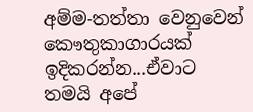අම්ම-තත්තා වෙනුවෙන් කෞතුකාගාරයක් ඉදිකරන්න...ඒවාට තමයි අපේ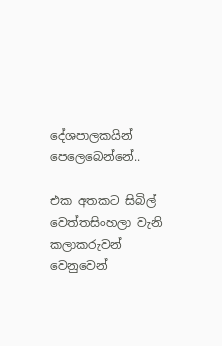දේශපාලකයින් පෙලෙබෙන්නේ..

එක අතකට සිබිල් වෙත්තසිංහලා වැනි කලාකරුවන් වෙනුවෙන්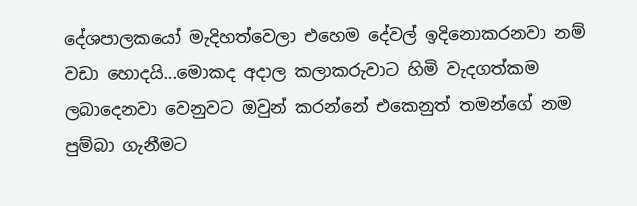දේශපාලකයෝ මැදිහත්වෙලා එහෙම දේවල් ඉදිනොකරනවා නම් වඩා හොදයි...මොකද අදාල කලාකරුවාට හිමි වැදගත්කම ලබාදෙනවා වෙනුවට ඔවුන් කරන්නේ එකෙනුත් තමන්ගේ නම පුම්බා ගැනීමට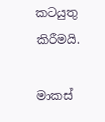කටයුතු කිරීමයි.

මාකස්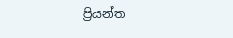ප්‍රියන්ත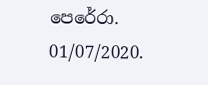පෙරේරා.
01/07/2020.